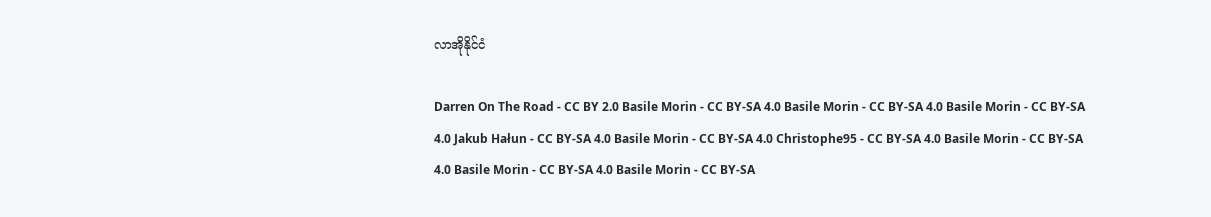လာအိုနိုင်ငံ

Darren On The Road - CC BY 2.0 Basile Morin - CC BY-SA 4.0 Basile Morin - CC BY-SA 4.0 Basile Morin - CC BY-SA 4.0 Jakub Hałun - CC BY-SA 4.0 Basile Morin - CC BY-SA 4.0 Christophe95 - CC BY-SA 4.0 Basile Morin - CC BY-SA 4.0 Basile Morin - CC BY-SA 4.0 Basile Morin - CC BY-SA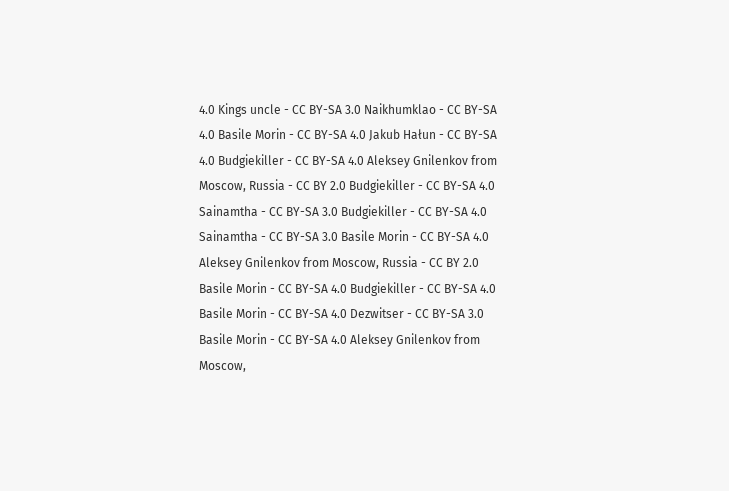4.0 Kings uncle - CC BY-SA 3.0 Naikhumklao - CC BY-SA 4.0 Basile Morin - CC BY-SA 4.0 Jakub Hałun - CC BY-SA 4.0 Budgiekiller - CC BY-SA 4.0 Aleksey Gnilenkov from Moscow, Russia - CC BY 2.0 Budgiekiller - CC BY-SA 4.0 Sainamtha - CC BY-SA 3.0 Budgiekiller - CC BY-SA 4.0 Sainamtha - CC BY-SA 3.0 Basile Morin - CC BY-SA 4.0 Aleksey Gnilenkov from Moscow, Russia - CC BY 2.0 Basile Morin - CC BY-SA 4.0 Budgiekiller - CC BY-SA 4.0 Basile Morin - CC BY-SA 4.0 Dezwitser - CC BY-SA 3.0 Basile Morin - CC BY-SA 4.0 Aleksey Gnilenkov from Moscow,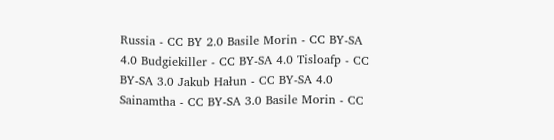Russia - CC BY 2.0 Basile Morin - CC BY-SA 4.0 Budgiekiller - CC BY-SA 4.0 Tisloafp - CC BY-SA 3.0 Jakub Hałun - CC BY-SA 4.0 Sainamtha - CC BY-SA 3.0 Basile Morin - CC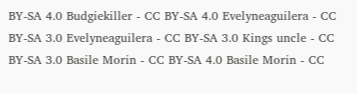BY-SA 4.0 Budgiekiller - CC BY-SA 4.0 Evelyneaguilera - CC BY-SA 3.0 Evelyneaguilera - CC BY-SA 3.0 Kings uncle - CC BY-SA 3.0 Basile Morin - CC BY-SA 4.0 Basile Morin - CC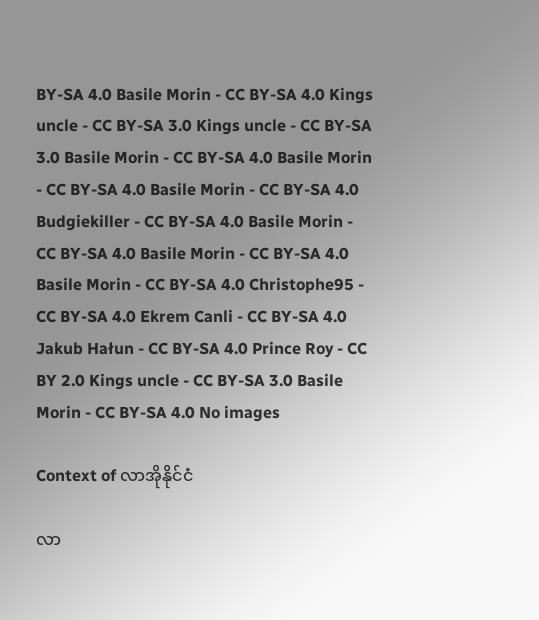BY-SA 4.0 Basile Morin - CC BY-SA 4.0 Kings uncle - CC BY-SA 3.0 Kings uncle - CC BY-SA 3.0 Basile Morin - CC BY-SA 4.0 Basile Morin - CC BY-SA 4.0 Basile Morin - CC BY-SA 4.0 Budgiekiller - CC BY-SA 4.0 Basile Morin - CC BY-SA 4.0 Basile Morin - CC BY-SA 4.0 Basile Morin - CC BY-SA 4.0 Christophe95 - CC BY-SA 4.0 Ekrem Canli - CC BY-SA 4.0 Jakub Hałun - CC BY-SA 4.0 Prince Roy - CC BY 2.0 Kings uncle - CC BY-SA 3.0 Basile Morin - CC BY-SA 4.0 No images

Context of လာအိုနိုင်ငံ

လာ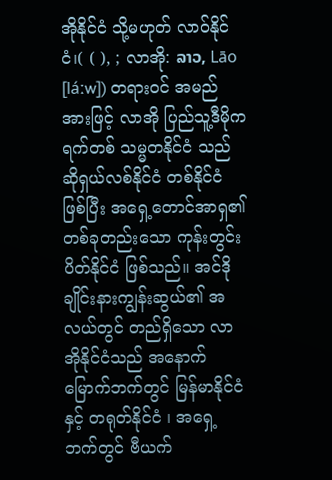အိုနိုင်ငံ သို့မဟုတ် လာဝ်နိုင်ငံ၊( ( ), ; လာအို: ລາວ, Lāo [láːw]) တရားဝင် အမည်အားဖြင့် လာအို ပြည်သူ့ဒီမိုကရက်တစ် သမ္မတနိုင်ငံ သည် ဆိုရှယ်လစ်နိုင်ငံ တစ်နိုင်ငံ ဖြစ်ပြီး အရှေ့တောင်အာရှ၏ တစ်ခုတည်းသော ကုန်းတွင်းပိတ်နိုင်ငံ ဖြစ်သည်။ အင်ဒိုချိုင်းနားကျွန်းဆွယ်၏ အလယ်တွင် တည်ရှိသော လာအိုနိုင်ငံသည် အနောက်မြောက်ဘက်တွင် မြန်မာနိုင်ငံ နှင့် တရုတ်နိုင်ငံ ၊ အရှေ့ဘက်တွင် ဗီယက်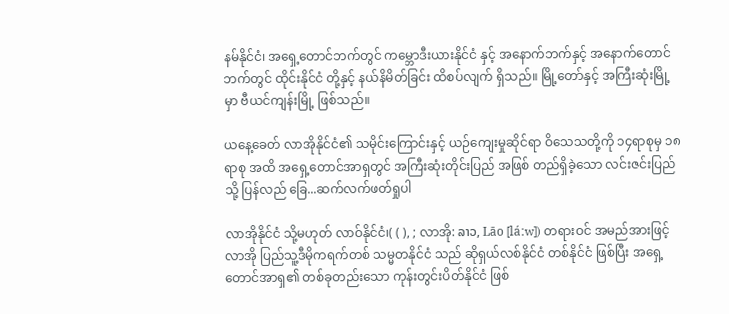နမ်နိုင်ငံ၊ အရှေ့တောင်ဘက်တွင် ကမ္ဘောဒီးယားနိုင်ငံ နှင့် အနောက်ဘက်နှင့် အနောက်တောင်ဘက်တွင် ထိုင်းနိုင်ငံ တို့နှင့် နယ်နိမိတ်ခြင်း ထိစပ်လျက် ရှိသည်။ မြို့တော်နှင့် အကြီးဆုံးမြို့မှာ ဗီယင်ကျန်းမြို့ ဖြစ်သည်။

ယနေ့ခေတ် လာအိုနိုင်ငံ၏ သမိုင်းကြောင်းနှင့် ယဉ်ကျေးမှုဆိုင်ရာ ဝိသေသတို့ကို ၁၄ရာစုမှ ၁၈ ရာစု အထိ အရှေ့တောင်အာရှတွင် အကြီးဆုံးတိုင်းပြည် အဖြစ် တည်ရှိခဲ့သော လင်းဇင်းပြည် သို့ ပြန်လည် ခြေ...ဆက်လက်ဖတ်ရှုပါ

လာအိုနိုင်ငံ သို့မဟုတ် လာဝ်နိုင်ငံ၊( ( ), ; လာအို: ລາວ, Lāo [láːw]) တရားဝင် အမည်အားဖြင့် လာအို ပြည်သူ့ဒီမိုကရက်တစ် သမ္မတနိုင်ငံ သည် ဆိုရှယ်လစ်နိုင်ငံ တစ်နိုင်ငံ ဖြစ်ပြီး အရှေ့တောင်အာရှ၏ တစ်ခုတည်းသော ကုန်းတွင်းပိတ်နိုင်ငံ ဖြစ်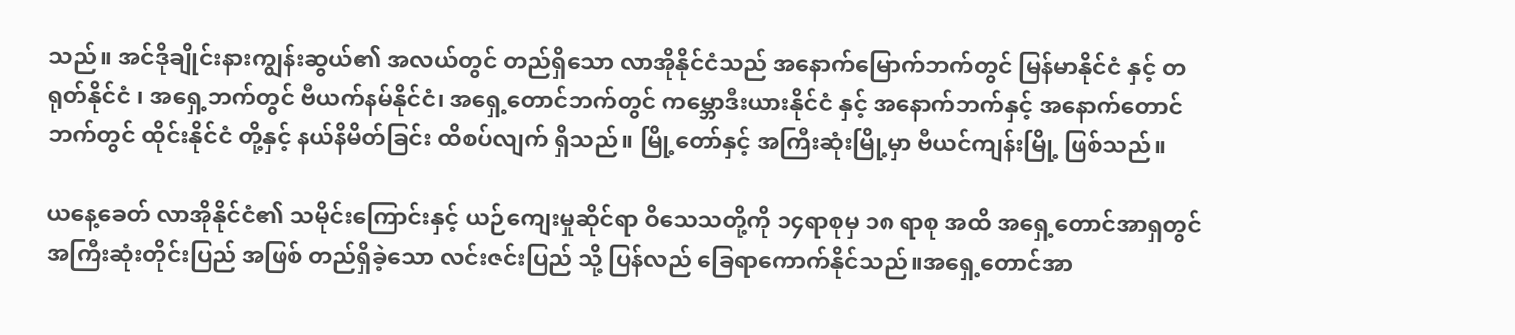သည်။ အင်ဒိုချိုင်းနားကျွန်းဆွယ်၏ အလယ်တွင် တည်ရှိသော လာအိုနိုင်ငံသည် အနောက်မြောက်ဘက်တွင် မြန်မာနိုင်ငံ နှင့် တရုတ်နိုင်ငံ ၊ အရှေ့ဘက်တွင် ဗီယက်နမ်နိုင်ငံ၊ အရှေ့တောင်ဘက်တွင် ကမ္ဘောဒီးယားနိုင်ငံ နှင့် အနောက်ဘက်နှင့် အနောက်တောင်ဘက်တွင် ထိုင်းနိုင်ငံ တို့နှင့် နယ်နိမိတ်ခြင်း ထိစပ်လျက် ရှိသည်။ မြို့တော်နှင့် အကြီးဆုံးမြို့မှာ ဗီယင်ကျန်းမြို့ ဖြစ်သည်။

ယနေ့ခေတ် လာအိုနိုင်ငံ၏ သမိုင်းကြောင်းနှင့် ယဉ်ကျေးမှုဆိုင်ရာ ဝိသေသတို့ကို ၁၄ရာစုမှ ၁၈ ရာစု အထိ အရှေ့တောင်အာရှတွင် အကြီးဆုံးတိုင်းပြည် အဖြစ် တည်ရှိခဲ့သော လင်းဇင်းပြည် သို့ ပြန်လည် ခြေရာကောက်နိုင်သည်။အရှေ့တောင်အာ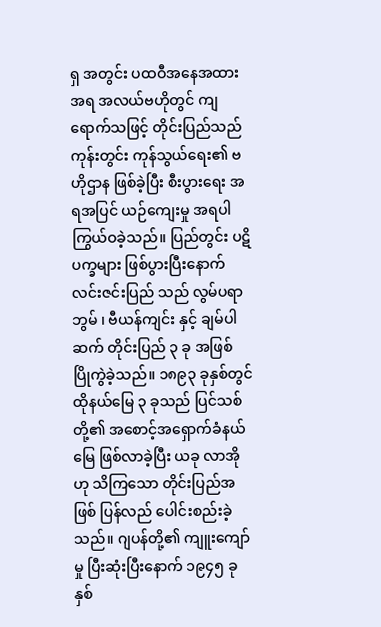ရှ အတွင်း ပထဝီအနေအထားအရ အလယ်ဗဟိုတွင် ကျရောက်သဖြင့် တိုင်းပြည်သည် ကုန်းတွင်း ကုန်သွယ်ရေး၏ ဗဟိုဌာန ဖြစ်ခဲ့ပြီး စီးပွားရေး အရအပြင် ယဉ်ကျေးမှု အရပါ ကြွယ်ဝခဲ့သည်။ ပြည်တွင်း ပဋိပက္ခများ ဖြစ်ပွားပြီးနောက် လင်းဇင်းပြည် သည် လွမ်ပရာဘွမ် ၊ ဗီယန်ကျင်း နှင့် ချမ်ပါဆက် တိုင်းပြည် ၃ ခု အဖြစ် ပြိုကွဲခဲ့သည်။ ၁၈၉၃ ခုနှစ်တွင် ထိုနယ်မြေ ၃ ခုသည် ပြင်သစ်တို့၏ အစောင့်အရှောက်ခံနယ်မြေ ဖြစ်လာခဲ့ပြီး ယခု လာအိုဟု သိကြသော တိုင်းပြည်အဖြစ် ပြန်လည် ပေါင်းစည်းခဲ့သည်။ ဂျပန်တို့၏ ကျူးကျော်မှု ပြီးဆုံးပြီးနောက် ၁၉၄၅ ခုနှစ်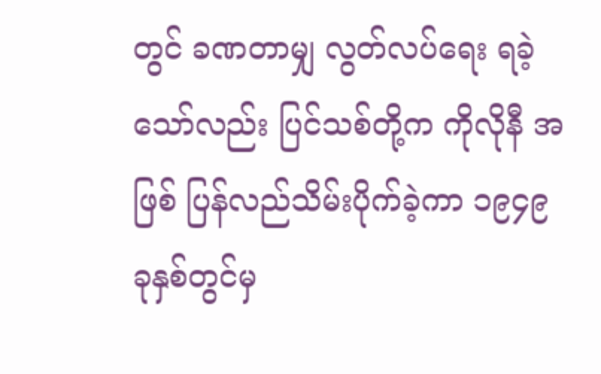တွင် ခဏတာမျှ လွတ်လပ်ရေး ရခဲ့သော်လည်း ပြင်သစ်တို့က ကိုလိုနီ အဖြစ် ပြန်လည်သိမ်းပိုက်ခဲ့ကာ ၁၉၄၉ ခုနှစ်တွင်မှ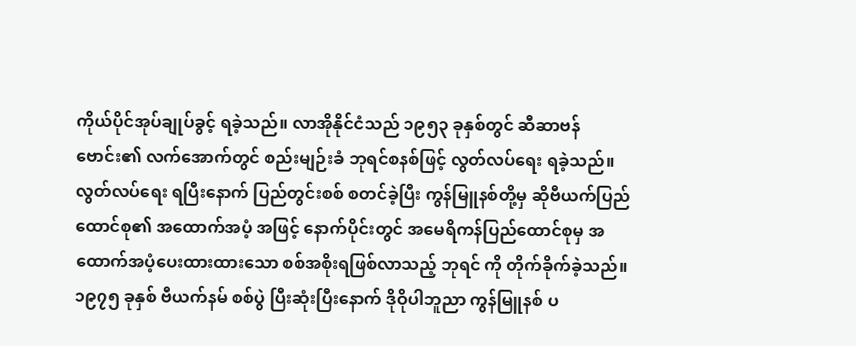ကိုယ်ပိုင်အုပ်ချုပ်ခွင့် ရခဲ့သည်။ လာအိုနိုင်ငံသည် ၁၉၅၃ ခုနှစ်တွင် ဆီဆာဗန် ဗောင်း၏ လက်အောက်တွင် စည်းမျဉ်းခံ ဘုရင်စနစ်ဖြင့် လွတ်လပ်ရေး ရခဲ့သည်။ လွတ်လပ်ရေး ရပြီးနောက် ပြည်တွင်းစစ် စတင်ခဲ့ပြီး ကွန်မြူနစ်တို့မှ ဆိုဗီယက်ပြည်ထောင်စု၏ အထောက်အပံ့ အဖြင့် နောက်ပိုင်းတွင် အမေရိကန်ပြည်ထောင်စုမှ အထောက်အပံ့ပေးထားထားသော စစ်အစိုးရဖြစ်လာသည့် ဘုရင် ကို တိုက်ခိုက်ခဲ့သည်။ ၁၉၇၅ ခုနှစ် ဗီယက်နမ် စစ်ပွဲ ပြီးဆုံးပြီးနောက် ဒိုဝိုပါဘူညာ ကွန်မြူနစ် ပ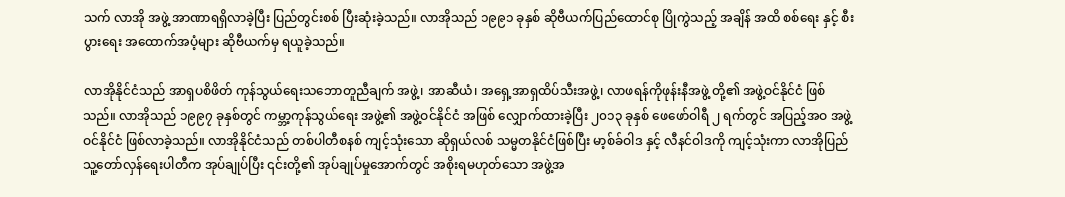သက် လာအို အဖွဲ့ အာဏာရရှိလာခဲ့ပြီး ပြည်တွင်းစစ် ပြီးဆုံးခဲ့သည်။ လာအိုသည် ၁၉၉၁ ခုနှစ် ဆိုဗီယက်ပြည်ထောင်စု ပြိုကွဲသည့် အချိန် အထိ စစ်ရေး နှင့် စီးပွားရေး အထောက်အပံ့များ ဆိုဗီယက်မှ ရယူခဲ့သည်။

လာအိုနိုင်ငံသည် အာရှပစိဖိတ် ကုန်သွယ်ရေးသဘောတူညီချက် အဖွဲ့၊ အာဆီယံ၊ အရှေ့အာရှထိပ်သီးအဖွဲ့၊ လာဖရန်ကိုဖုန်းနီအဖွဲ့ တို့၏ အဖွဲ့ဝင်နိုင်ငံ ဖြစ်သည်။ လာအိုသည် ၁၉၉၇ ခုနှစ်တွင် ကမ္ဘာ့ကုန်သွယ်ရေး အဖွဲ့၏ အဖွဲ့ဝင်နိုင်ငံ အဖြစ် လျှောက်ထားခဲ့ပြီး ၂၀၁၃ ခုနှစ် ဖေဖော်ဝါရီ ၂ ရက်တွင် အပြည့်အဝ အဖွဲ့ဝင်နိုင်ငံ ဖြစ်လာခဲ့သည်။ လာအိုနိုင်ငံသည် တစ်ပါတီစနစ် ကျင့်သုံးသော ဆိုရှယ်လစ် သမ္မတနိုင်ငံဖြစ်ပြီး မာ့စ်ခ်ဝါဒ နှင့် လီနင်ဝါဒကို ကျင့်သုံးကာ လာအိုပြည်သူ့တော်လှန်ရေးပါတီက အုပ်ချုပ်ပြီး ၎င်းတို့၏ အုပ်ချုပ်မှုအောက်တွင် အစိုးရမဟုတ်သော အဖွဲ့အ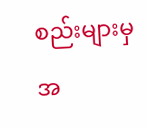စည်းများမှ အ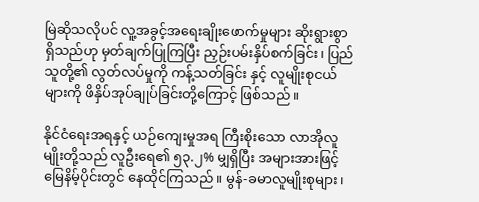မြဲဆိုသလိုပင် လူ့အခွင့်အရေးချိုးဖောက်မှုများ ဆိုးရွားစွာရှိသည်ဟု မှတ်ချက်ပြုကြပြီး ညှဉ်းပမ်းနှိပ်စက်ခြင်း၊ ပြည်သူတို့၏ လွတ်လပ်မှုကို ကန့်သတ်ခြင်း နှင့် လူမျိုးစုငယ်များကို ဖိနှိပ်အုပ်ချုပ်ခြင်းတို့ကြောင့် ဖြစ်သည်။

နိုင်ငံရေးအရနှင့် ယဉ်ကျေးမှုအရ ကြီးစိုးသော လာအိုလူမျိုးတို့သည် လူဦးရေ၏ ၅၃.၂% မျှရှိပြီး အများအားဖြင့် မြေနိမ့်ပိုင်းတွင် နေထိုင်ကြသည်။ မွန်-ခမာလူမျိုးစုများ၊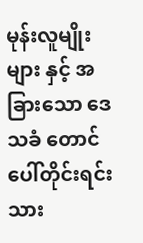မုန်းလူမျိုးများ နှင့် အခြားသော ဒေသခံ တောင်ပေါ်တိုင်းရင်းသား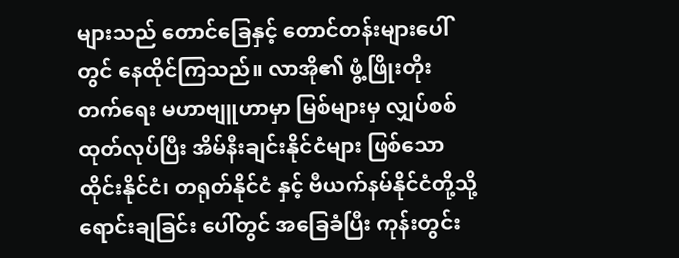များသည် တောင်ခြေနှင့် တောင်တန်းများပေါ်တွင် နေထိုင်ကြသည်။ လာအို၏ ဖွံ့ဖြိုးတိုးတက်ရေး မဟာဗျူဟာမှာ မြစ်များမှ လျှပ်စစ်ထုတ်လုပ်ပြီး အိမ်နီးချင်းနိုင်ငံများ ဖြစ်သော ထိုင်းနိုင်ငံ၊ တရုတ်နိုင်ငံ နှင့် ဗီယက်နမ်နိုင်ငံတို့သို့ ရောင်းချခြင်း ပေါ်တွင် အခြေခံပြီး ကုန်းတွင်း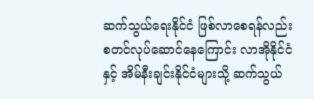ဆက်သွယ်ရေးနိုင်ငံ ဖြစ်လာစေရန်လည်း စတင်လုပ်ဆောင်နေကြောင်း လာအိုနိုင်ငံနှင့် အိမ်နီးချင်းနိုင်ငံများသို့ ဆက်သွယ်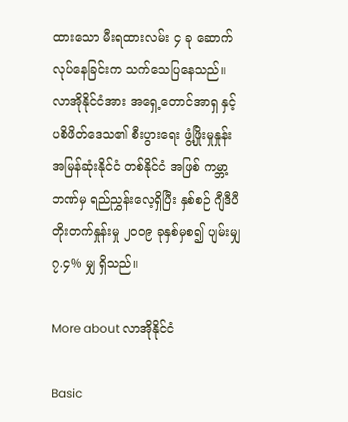ထားသော မီးရထားလမ်း ၄ ခု ဆောက်လုပ်နေခြင်းက သက်သေပြနေသည်။ လာအိုနိုင်ငံအား အရှေ့တောင်အာရှ နှင့် ပစိဖိတ်ဒေသ၏ စီးပွားရေး ဖွံ့ဖြိုးမှုနှုန်း အမြန်ဆုံးနိုင်ငံ တစ်နိုင်ငံ အဖြစ် ကမ္ဘာ့ဘဏ်မှ ရည်ညွှန်းလေ့ရှိပြီး နှစ်စဉ် ဂျီဒီပီ တိုးတက်နှုန်းမှု ၂၀၀၉ ခုနှစ်မှစ၍ ပျမ်းမျှ ၇.၄% မျှ ရှိသည်။

More about လာအိုနိုင်ငံ

Basic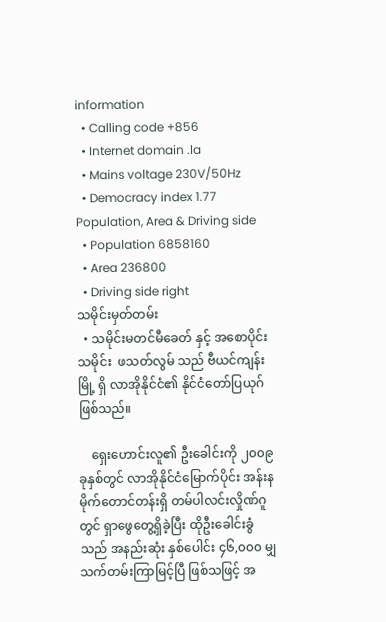information
  • Calling code +856
  • Internet domain .la
  • Mains voltage 230V/50Hz
  • Democracy index 1.77
Population, Area & Driving side
  • Population 6858160
  • Area 236800
  • Driving side right
သမိုင်းမှတ်တမ်း
  • သမိုင်းမတင်မီခေတ် နှင့် အစောပိုင်း သမိုင်း  ဖသတ်လွမ် သည် ဗီယင်ကျန်းမြို့ ရှိ လာအိုနိုင်ငံ၏ နိုင်ငံတော်ပြယုဂ်ဖြစ်သည်။

    ရှေးဟောင်းလူ၏ ဦးခေါင်းကို ၂၀၀၉ ခုနှစ်တွင် လာအိုနိုင်ငံမြောက်ပိုင်း အန်းနမိုက်တောင်တန်းရှိ တမ်ပါလင်းလှိုဏ်ဂူတွင် ရှာဖွေတွေ့ရှိခဲ့ပြီး ထိုဦးခေါင်းခွံသည် အနည်းဆုံး နှစ်ပေါင်း ၄၆,၀၀၀ မျှ သက်တမ်းကြာမြင့်ပြီ ဖြစ်သဖြင့် အ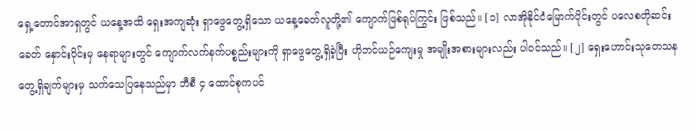ရှေ့တောင်အာရှတွင် ယနေ့အထိ ရှေးအကျဆုံး ရှာဖွေတွေ့ရှိသော ယနေ့ခေတ်လူတို့၏ ကျောက်ဖြစ်ရုပ်ကြွင်း ဖြစ်သည်။ [၁] လာအိုနိုင်ငံမြောက်ပိုင်းတွင် ပလေစတိုဆင်းခေတ် နှောင်းပိုင်းမှ နေရာများတွင် ကျောက်လက်နက်ပစ္စည်းများကို ရှာဖွေတွေ့ရှိခဲ့ပြီး ဟိုဘင်ယဉ်ကျေးမှု အမျိုးအစားများလည်း ပါဝင်သည်။ [၂] ရှေးဟောင်းသုတေသန တွေ့ရှိချက်များမှ သက်သေပြနေသည်မှာ ဘီစီ ၄ ထောင်စုကပင်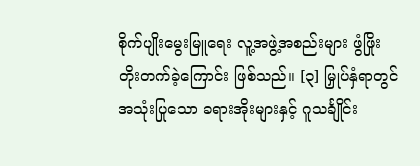စိုက်ပျိုးမွေးမြူရေး လူ့အဖွဲ့အစည်းများ ဖွံဖြိုးတိုးတက်ခဲ့ကြောင်း ဖြစ်သည်။ [၃] မြှုပ်နှံရာတွင် အသုံးပြုသော ခရားအိုးများနှင့် ဂူသင်္ချိုင်း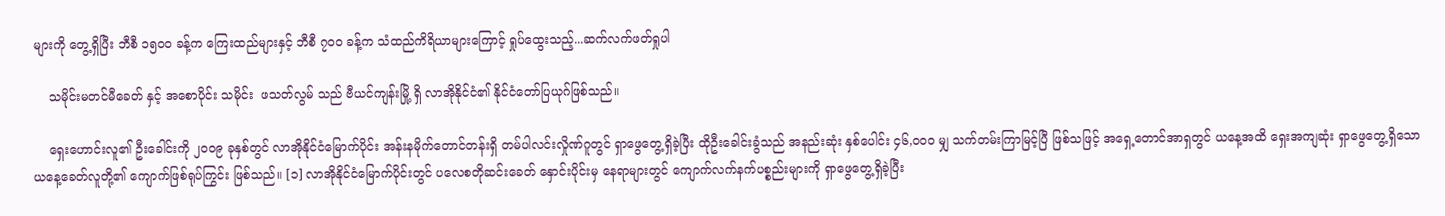များကို တွေ့ရှိပြီး ဘီစီ ၁၅၀၀ ခန့်က ကြေးထည်များနှင့် ဘီစီ ၇၀၀ ခန့်က သံထည်ကိရိယာများကြောင့် ရှုပ်ထွေးသည့်...ဆက်လက်ဖတ်ရှုပါ

    သမိုင်းမတင်မီခေတ် နှင့် အစောပိုင်း သမိုင်း  ဖသတ်လွမ် သည် ဗီယင်ကျန်းမြို့ ရှိ လာအိုနိုင်ငံ၏ နိုင်ငံတော်ပြယုဂ်ဖြစ်သည်။

    ရှေးဟောင်းလူ၏ ဦးခေါင်းကို ၂၀၀၉ ခုနှစ်တွင် လာအိုနိုင်ငံမြောက်ပိုင်း အန်းနမိုက်တောင်တန်းရှိ တမ်ပါလင်းလှိုဏ်ဂူတွင် ရှာဖွေတွေ့ရှိခဲ့ပြီး ထိုဦးခေါင်းခွံသည် အနည်းဆုံး နှစ်ပေါင်း ၄၆,၀၀၀ မျှ သက်တမ်းကြာမြင့်ပြီ ဖြစ်သဖြင့် အရှေ့တောင်အာရှတွင် ယနေ့အထိ ရှေးအကျဆုံး ရှာဖွေတွေ့ရှိသော ယနေ့ခေတ်လူတို့၏ ကျောက်ဖြစ်ရုပ်ကြွင်း ဖြစ်သည်။ [၁] လာအိုနိုင်ငံမြောက်ပိုင်းတွင် ပလေစတိုဆင်းခေတ် နှောင်းပိုင်းမှ နေရာများတွင် ကျောက်လက်နက်ပစ္စည်းများကို ရှာဖွေတွေ့ရှိခဲ့ပြီး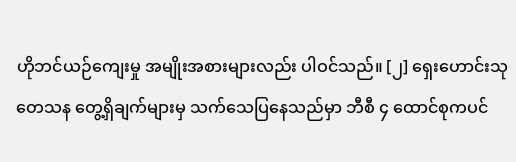ဟိုဘင်ယဉ်ကျေးမှု အမျိုးအစားများလည်း ပါဝင်သည်။ [၂] ရှေးဟောင်းသုတေသန တွေ့ရှိချက်များမှ သက်သေပြနေသည်မှာ ဘီစီ ၄ ထောင်စုကပင်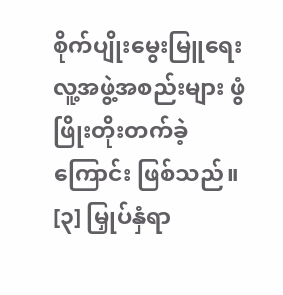စိုက်ပျိုးမွေးမြူရေး လူ့အဖွဲ့အစည်းများ ဖွံဖြိုးတိုးတက်ခဲ့ကြောင်း ဖြစ်သည်။ [၃] မြှုပ်နှံရာ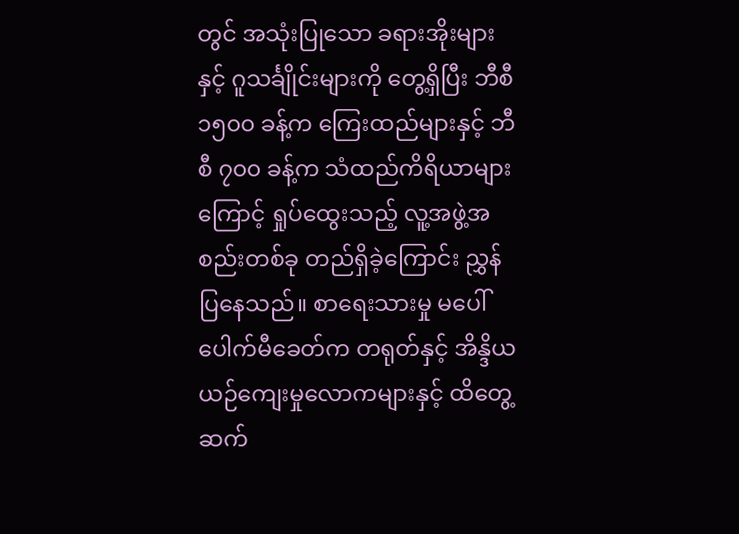တွင် အသုံးပြုသော ခရားအိုးများနှင့် ဂူသင်္ချိုင်းများကို တွေ့ရှိပြီး ဘီစီ ၁၅၀၀ ခန့်က ကြေးထည်များနှင့် ဘီစီ ၇၀၀ ခန့်က သံထည်ကိရိယာများကြောင့် ရှုပ်ထွေးသည့် လူ့အဖွဲ့အစည်းတစ်ခု တည်ရှိခဲ့ကြောင်း ညွှန်ပြနေသည်။ စာရေးသားမှု မပေါ်ပေါက်မီခေတ်က တရုတ်နှင့် အိန္ဒိယ ယဉ်ကျေးမှုလောကများနှင့် ထိတွေ့ဆက်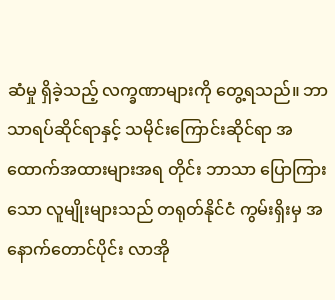ဆံမှု ရှိခဲ့သည့် လက္ခဏာများကို တွေ့ရသည်။ ဘာသာရပ်ဆိုင်ရာနှင့် သမိုင်းကြောင်းဆိုင်ရာ အထောက်အထားများအရ တိုင်း ဘာသာ ပြောကြားသော လူမျိုးများသည် တရုတ်နိုင်ငံ ကွမ်းရှိးမှ အနောက်တောင်ပိုင်း လာအို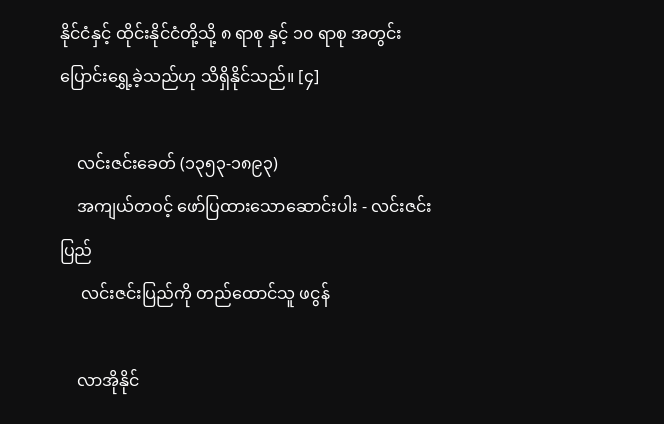နိုင်ငံနှင့် ထိုင်းနိုင်ငံတို့သို့ ၈ ရာစု နှင့် ၁၀ ရာစု အတွင်း ပြောင်းရွှေ့ခဲ့သည်ဟု သိရှိနိုင်သည်။ [၄]

    လင်းဇင်းခေတ် (၁၃၅၃-၁၈၉၃)
    အကျယ်တဝင့် ဖော်ပြထားသောဆောင်းပါး - လင်းဇင်းပြည်
     လင်းဇင်းပြည်ကို တည်ထောင်သူ ဖငွန်

    လာအိုနိုင်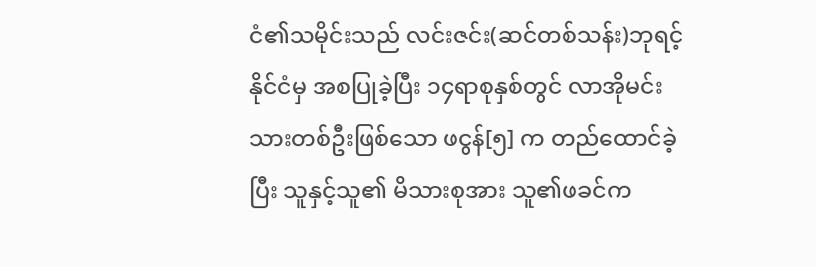ငံ၏သမိုင်းသည် လင်းဇင်း(ဆင်တစ်သန်း)ဘုရင့်နိုင်ငံမှ အစပြုခဲ့ပြီး ၁၄ရာစုနှစ်တွင် လာအိုမင်းသားတစ်ဦးဖြစ်သော ဖငွန်[၅] က တည်ထောင်ခဲ့ပြီး သူနှင့်သူ၏ မိသားစုအား သူ၏ဖခင်က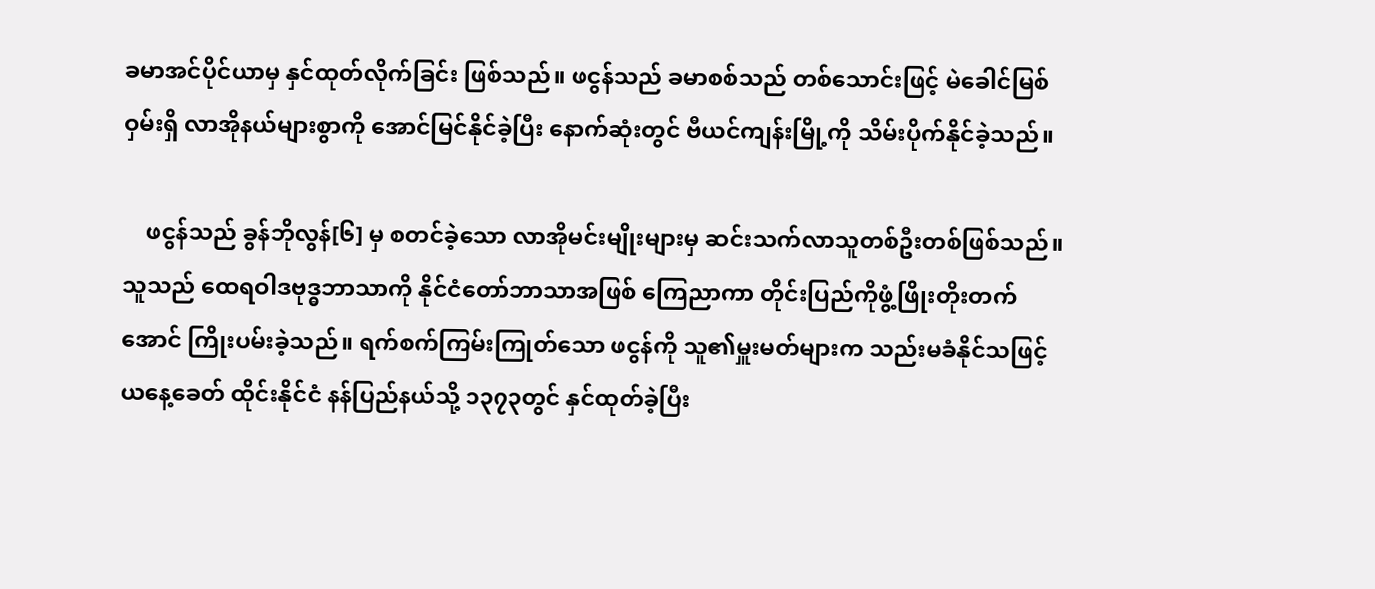ခမာအင်ပိုင်ယာမှ နှင်ထုတ်လိုက်ခြင်း ဖြစ်သည်။ ဖငွန်သည် ခမာစစ်သည် တစ်သောင်းဖြင့် မဲခေါင်မြစ်ဝှမ်းရှိ လာအိုနယ်များစွာကို အောင်မြင်နိုင်ခဲ့ပြီး နောက်ဆုံးတွင် ဗီယင်ကျန်းမြို့ကို သိမ်းပိုက်နိုင်ခဲ့သည်။

    ဖငွန်သည် ခွန်ဘိုလွန်[၆] မှ စတင်ခဲ့သော လာအိုမင်းမျိုးများမှ ဆင်းသက်လာသူတစ်ဦးတစ်ဖြစ်သည်။ သူသည် ထေရဝါဒဗုဒ္ဓဘာသာကို နိုင်ငံတော်ဘာသာအဖြစ် ကြေညာကာ တိုင်းပြည်ကိုဖွံ့ဖြိုးတိုးတက်အောင် ကြိုးပမ်းခဲ့သည်။ ရက်စက်ကြမ်းကြုတ်သော ဖငွန်ကို သူ၏မှူးမတ်များက သည်းမခံနိုင်သဖြင့် ယနေ့ခေတ် ထိုင်းနိုင်ငံ နန်ပြည်နယ်သို့ ၁၃၇၃တွင် နှင်ထုတ်ခဲ့ပြီး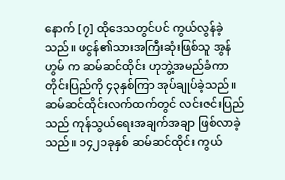နောက် [၇] ထိုဒေသတွင်ပင် ကွယ်လွန်ခဲ့သည်။ ဖငွန်၏သားအကြီးဆုံးဖြစ်သူ အွန်ဟွမ် က ဆမ်ဆင်ထိုင်း ဟုဘွဲ့အမည်ခံကာ တိုင်းပြည်ကို ၄၃နှစ်ကြာ အုပ်ချုပ်ခဲ့သည်။ ဆမ်ဆင်ထိုင်းလက်ထက်တွင် လင်းဇင်းပြည်သည် ကုန်သွယ်ရေးအချက်အချာ ဖြစ်လာခဲ့သည်။ ၁၄၂၁ခုနှစ် ဆမ်ဆင်ထိုင်း ကွယ်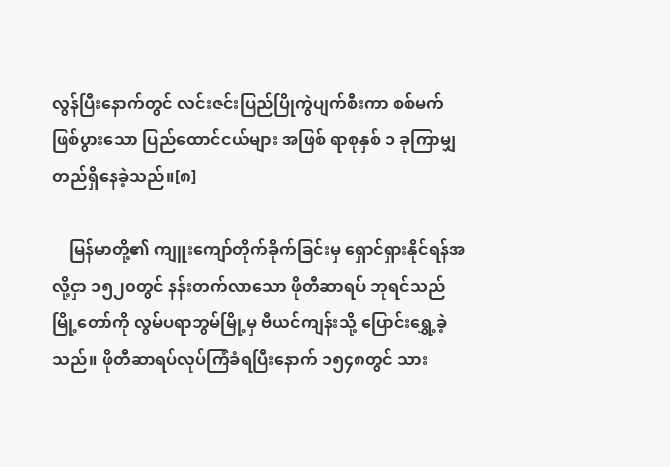လွန်ပြီးနောက်တွင် လင်းဇင်းပြည်ပြိုကွဲပျက်စီးကာ စစ်မက်ဖြစ်ပွားသော ပြည်ထောင်ငယ်များ အဖြစ် ရာစုနှစ် ၁ ခုကြာမျှ တည်ရှိနေခဲ့သည်။[၈]

    မြန်မာတို့၏ ကျူးကျော်တိုက်ခိုက်ခြင်းမှ ရှောင်ရှားနိုင်ရန်အလို့ငှာ ၁၅၂၀တွင် နန်းတက်လာသော ဖိုတီဆာရပ် ဘုရင်သည် မြို့တော်ကို လွမ်ပရာဘွမ်မြို့မှ ဗီယင်ကျန်းသို့ ပြောင်းရွှေ့ခဲ့သည်။ ဖိုတီဆာရပ်လုပ်ကြံခံရပြီးနောက် ၁၅၄၈တွင် သား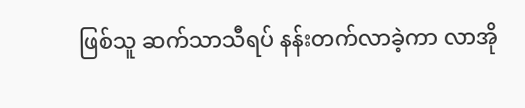ဖြစ်သူ ဆက်သာသီရပ် နန်းတက်လာခဲ့ကာ လာအို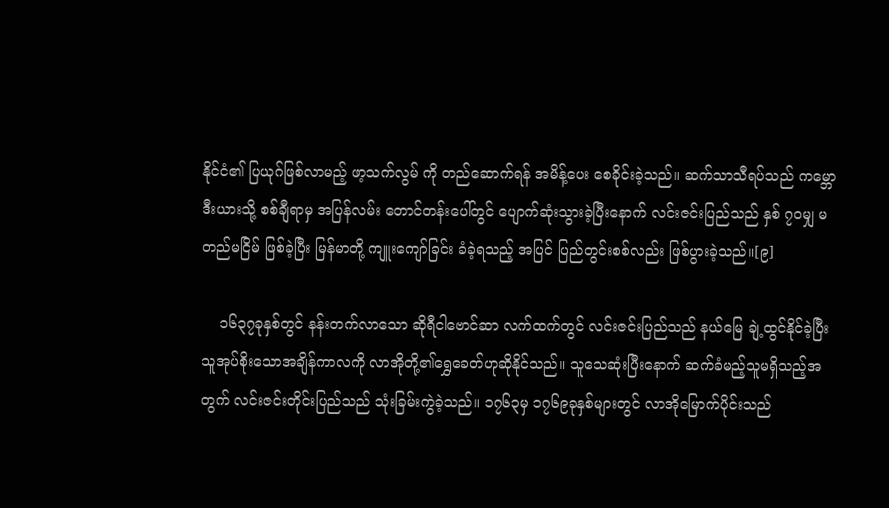နိုင်ငံ၏ ပြယုဂ်ဖြစ်လာမည့် ဖာ့သက်လွမ် ကို တည်ဆောက်ရန် အမိန့်ပေး စေခိုင်းခဲ့သည်။ ဆက်သာသီရပ်သည် ကမ္ဘောဒီးယားသို့ စစ်ချီရာမှ အပြန်လမ်း တောင်တန်းပေါ်တွင် ပျောက်ဆုံးသွားခဲ့ပြီးနောက် လင်းဇင်းပြည်သည် နှစ် ၇၀မျှ မတည်မငြိမ် ဖြစ်ခဲ့ပြီး မြန်မာတို့ ကျူးကျော်ခြင်း ခံခဲ့ရသည့် အပြင် ပြည်တွင်းစစ်လည်း ဖြစ်ပွားခဲ့သည်။[၉]

    ၁၆၃၇ခုနှစ်တွင် နန်းတက်လာသော ဆိုရီငါဗောင်ဆာ လက်ထက်တွင် လင်းဇင်းပြည်သည် နယ်မြေ ချဲ့ထွင်နိုင်ခဲ့ပြီး သူအုပ်စိုးသောအချိန်ကာလကို လာအိုတို့၏ရွှေခေတ်ဟုဆိုနိုင်သည်။ သူသေဆုံးပြီးနောက် ဆက်ခံမည့်သူမရှိသည့်အတွက် လင်းဇင်းတိုင်းပြည်သည် သုံးခြမ်းကွဲခဲ့သည်။ ၁၇၆၃မှ ၁၇၆၉ခုနှစ်များတွင် လာအိုမြောက်ပိုင်းသည်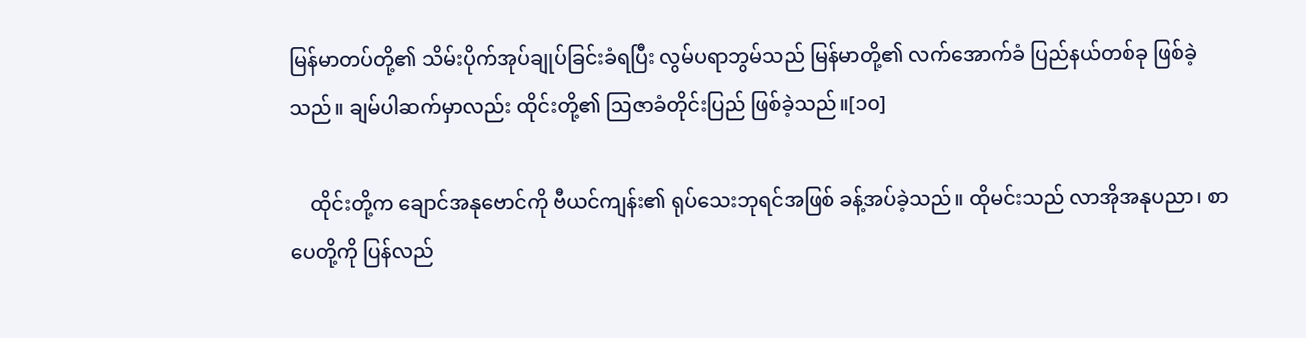မြန်မာတပ်တို့၏ သိမ်းပိုက်အုပ်ချုပ်ခြင်းခံရပြီး လွမ်ပရာဘွမ်သည် မြန်မာတို့၏ လက်အောက်ခံ ပြည်နယ်တစ်ခု ဖြစ်ခဲ့သည်။ ချမ်ပါဆက်မှာလည်း ထိုင်းတို့၏ ဩဇာခံတိုင်းပြည် ဖြစ်ခဲ့သည်။[၁၀]

    ထိုင်းတို့က ချောင်အနုဗောင်ကို ဗီယင်ကျန်း၏ ရုပ်သေးဘုရင်အဖြစ် ခန့်အပ်ခဲ့သည်။ ထိုမင်းသည် လာအိုအနုပညာ၊ စာပေတို့ကို ပြန်လည်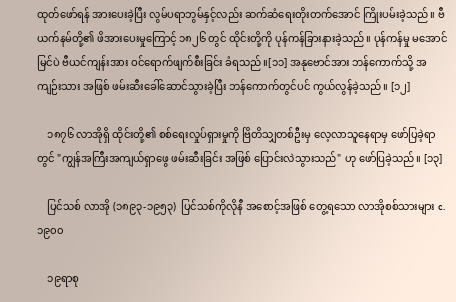ထုတ်ဖော်ရန် အားပေးခဲ့ပြီး လွမ်ပရာဘွမ်နှင့်လည်း ဆက်ဆံရေးတိုးတက်အောင် ကြိုးပမ်းခဲ့သည်။ ဗီယက်နမ်တို့၏ ဖိအားပေးမှုကြောင့် ၁၈၂၆ တွင် ထိုင်းတို့ကို ပုန်ကန်ခြားနားခဲ့သည်။ ပုန်ကန်မှု မအောင်မြင်ပဲ ဗီယင်ကျန်းအား ဝင်ရောက်ဖျက်စီးခြင်း ခံရသည်။[၁၁] အနုဗောင်အား ဘန်ကောက်သို့ အကျဉ်းသား အဖြစ် ဖမ်းဆီးခေါ်ဆောင်သွားခဲ့ပြီး ဘန်ကောက်တွင်ပင် ကွယ်လွန်ခဲ့သည်။ [၁၂]

    ၁၈၇၆ လာအိုရှိ ထိုင်းတို့၏ စစ်ရေးလှုပ်ရှားမှုကို ဗြိတိသျှတစ်ဦးမှ လေ့လာသူနေရာမှ ဖော်ပြခဲ့ရာတွင် "ကျွန်အကြီးအကျယ်ရှာဖွေ ဖမ်းဆီးခြင်း အဖြစ် ပြောင်းလဲသွားသည်" ဟု ဖော်ပြခဲ့သည်။ [၁၃]

    ပြင်သစ် လာအို (၁၈၉၃-၁၉၅၃)  ပြင်သစ်ကိုလိုနီ အစောင့်အဖြစ် တွေ့ရသော လာအိုစစ်သားများ c. ၁၉၀၀

    ၁၉ရာစု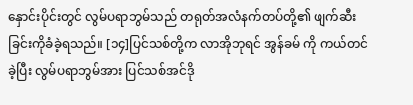နှောင်းပိုင်းတွင် လွမ်ပရာဘွမ်သည် တရုတ်အလံနက်တပ်တို့၏ ဖျက်ဆီးခြင်းကိုခံခဲ့ရသည်။ [၁၄]ပြင်သစ်တို့က လာအိုဘုရင် အွန်ခမ် ကို ကယ်တင်ခဲ့ပြီး လွမ်ပရာဘွမ်အား ပြင်သစ်အင်ဒို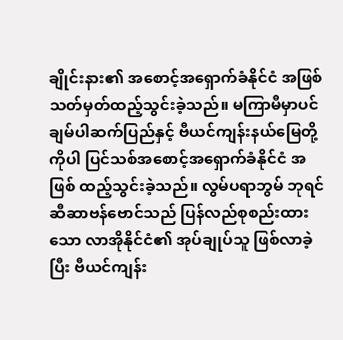ချိုင်းနား၏ အစောင့်အရှောက်ခံနိုင်ငံ အဖြစ် သတ်မှတ်ထည့်သွင်းခဲ့သည်။ မကြာမီမှာပင် ချမ်ပါဆက်ပြည်နှင့် ဗီယင်ကျန်းနယ်မြေတို့ကိုပါ ပြင်သစ်အစောင့်အရှောက်ခံနိုင်ငံ အဖြစ် ထည့်သွင်းခဲ့သည်။ လွမ်ပရာဘွမ် ဘုရင် ဆီ‌ဆာဗန်ဗောင်သည် ပြန်လည်စုစည်းထားသော လာအိုနိုင်ငံ၏ အုပ်ချုပ်သူ ဖြစ်လာခဲ့ပြီး ဗီယင်ကျန်း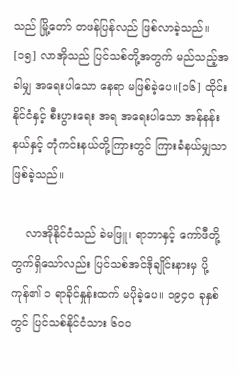သည် မြို့တော် တဖန်ပြန်လည် ဖြစ်လာခဲ့သည်။ [၁၅] လာအိုသည် ပြင်သစ်တို့အတွက် မည်သည့်အခါမျှ အရေးပါသော နေရာ မဖြစ်ခဲ့ပေ။[၁၆] ထိုင်းနိုင်ငံနှင့် စီးပွားရေး အရ အရေးပါသော အန်နန်းနယ်နှင့် တုံကင်းနယ်တို့ကြားတွင် ကြားခံနယ်မျှသာ ဖြစ်ခဲ့သည်။

    လာအိုနိုင်ငံသည် ခဲမဖြူ၊ ရာဘာနှင့် ကော်ဖီတို့တွက်ရှိသော်လည်း ပြင်သစ်အင်ဒိုချိုင်းနားမှ ပို့ကုန်၏ ၁ ရာခိုင်နှုန်းထက် မပိုခဲ့ပေ။ ၁၉၄၀ ခုနှစ်တွင် ပြင်သစ်နိုင်ငံသား ၆၀၀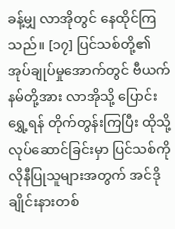ခန့်မျှ လာအိုတွင် နေထိုင်ကြသည်။ [၁၇] ပြင်သစ်တို့၏ အုပ်ချုပ်မှုအောက်တွင် ဗီယက်နမ်တို့အား လာအိုသို့ ပြောင်းရွှေ့ရန် တိုက်တွန်းကြပြီး ထိုသို့လုပ်ဆောင်ခြင်းမှာ ပြင်သစ်ကိုလိုနီပြုသူများအတွက် အင်ဒိုချိုင်းနားတစ်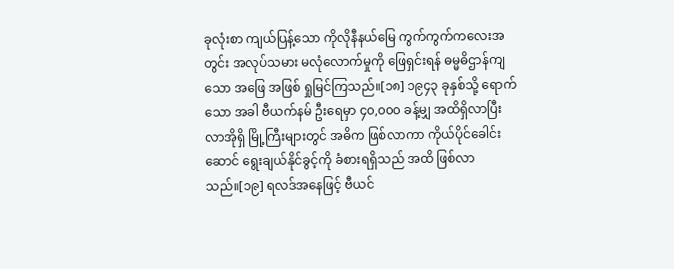ခုလုံးစာ ကျယ်ပြန့်သော ကိုလိုနီနယ်မြေ ကွက်ကွက်ကလေးအတွင်း အလုပ်သမား မလုံလောက်မှုကို ဖြေရှင်းရန် ဓမ္မဓိဌာန်ကျသော အဖြေ အဖြစ် ရှုမြင်ကြသည်။[၁၈] ၁၉၄၃ ခုနှစ်သို့ ရောက်သော အခါ ဗီယက်နမ် ဦးရေမှာ ၄၀,၀၀၀ ခန့်မျှ အထိရှိလာပြီး လာအိုရှိ မြို့ကြီးများတွင် အဓိက ဖြစ်လာကာ ကိုယ်ပိုင်ခေါင်းဆောင် ရွေးချယ်နိုင်ခွင့်ကို ခံစားရရှိသည် အထိ ဖြစ်လာသည်။[၁၉] ရလဒ်အနေဖြင့် ဗီယင်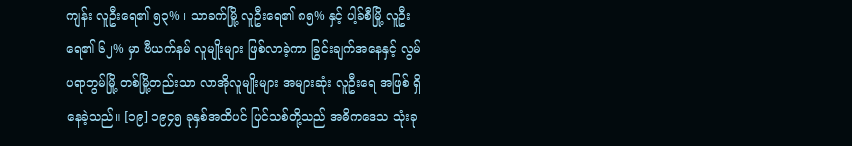ကျန်း လူဦးရေ၏ ၅၃% ၊ သာခက်မြို့ လူဦးရေ၏ ၈၅% နှင့် ပါ့ခ်စီမြို့ လူဦးရေ၏ ၆၂% မှာ ဗီယက်နမ် လူမျိုးများ ဖြစ်လာခဲ့ကာ ခြွင်းချက်အနေနှင့် လွမ်ပရာဘွမ်မြို့ တစ်မြို့တည်းသာ လာအိုလူမျိုးများ အများဆုံး လူဦးရေ အဖြစ် ရှိနေခဲ့သည်။ [၁၉] ၁၉၄၅ ခုနှစ်အထိပင် ပြင်သစ်တို့သည် အဓိကဒေသ သုံးခု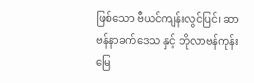ဖြစ်သော ဗီယင်ကျန်းလွင်ပြင်၊ ဆာဗန်နာခက်ဒေသ နှင့် ဘိုလာဗန်ကုန်းမြေ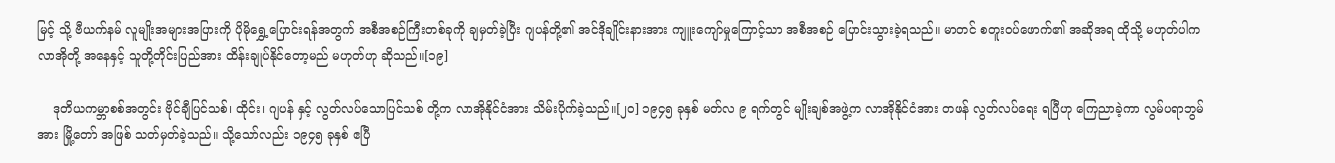မြင့် သို့ ဗီယက်နမ် လူမျိုးအများအပြားကို ပိုမိုရွှေ့ပြောင်းရန်အတွက် အစီအစဉ်ကြီးတစ်ခုကို ချမှတ်ခဲ့ပြီး ဂျပန်တို့၏ အင်ဒိုချိုင်းနားအား ကျူးကျော်မှုကြောင့်သာ အစီအစဉ် ပြောင်းသွားခဲ့ရသည်။ မာတင် စတူးဝပ်ဖောက်၏ အဆိုအရ ထိုသို့ မဟုတ်ပါက လာအိုတို့ အနေနှင့် သူတို့တိုင်းပြည်အား ထိန်းချုပ်နိုင်တော့မည် မဟုတ်ဟု ဆိုသည်။[၁၉]

    ဒုတိယကမ္ဘာစစ်အတွင်း ဗိုင်ချီပြင်သစ်၊ ထိုင်း၊ ဂျပန် နှင့် လွတ်လပ်သောပြင်သစ် တို့က လာအိုနိုင်ငံအား သိမ်းပိုက်ခဲ့သည်။[၂၀] ၁၉၄၅ ခုနှစ် မတ်လ ၉ ရက်တွင် မျိုးချစ်အဖွဲ့က လာအိုနိုင်ငံအား တဖန် လွတ်လပ်ရေး ရပြီဟု ကြေညာခဲ့ကာ လွမ်ပရာဘွမ်အား မြို့တော် အဖြစ် သတ်မှတ်ခဲ့သည်။ သို့သော်လည်း ၁၉၄၅ ခုနှစ် ဧပြီ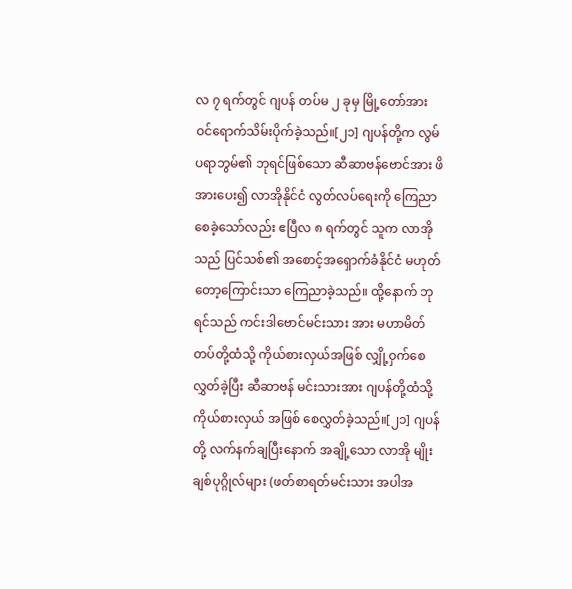လ ၇ ရက်တွင် ဂျပန် တပ်မ ၂ ခုမှ မြို့တော်အား ဝင်ရောက်သိမ်းပိုက်ခဲ့သည်။[၂၁] ဂျပန်တို့က လွမ်ပရာဘွမ်၏ ဘုရင်ဖြစ်သော ဆီဆာဗန်ဗောင်အား ဖိအားပေး၍ လာအိုနိုင်ငံ လွတ်လပ်ရေးကို ကြေညာစေခဲ့သော်လည်း ဧပြီလ ၈ ရက်တွင် သူက လာအိုသည် ပြင်သစ်၏ အစောင့်အရှောက်ခံနိုင်ငံ မဟုတ်တော့ကြောင်းသာ ကြေညာခဲ့သည်။ ထို့နောက် ဘုရင်သည် ကင်းဒါဗောင်မင်းသား အား မဟာမိတ်တပ်တို့ထံသို့ ကိုယ်စားလှယ်အဖြစ် လျှို့ဝှက်စေလွှတ်ခဲ့ပြီး ဆီဆာဗန် မင်းသားအား ဂျပန်တို့ထံသို့ ကိုယ်စားလှယ် အဖြစ် စေလွှတ်ခဲ့သည်။[၂၁] ဂျပန်တို့ လက်နက်ချပြီးနောက် အချို့သော လာအို မျိုးချစ်ပုဂ္ဂိုလ်များ (ဖတ်စာရတ်မင်းသား အပါအ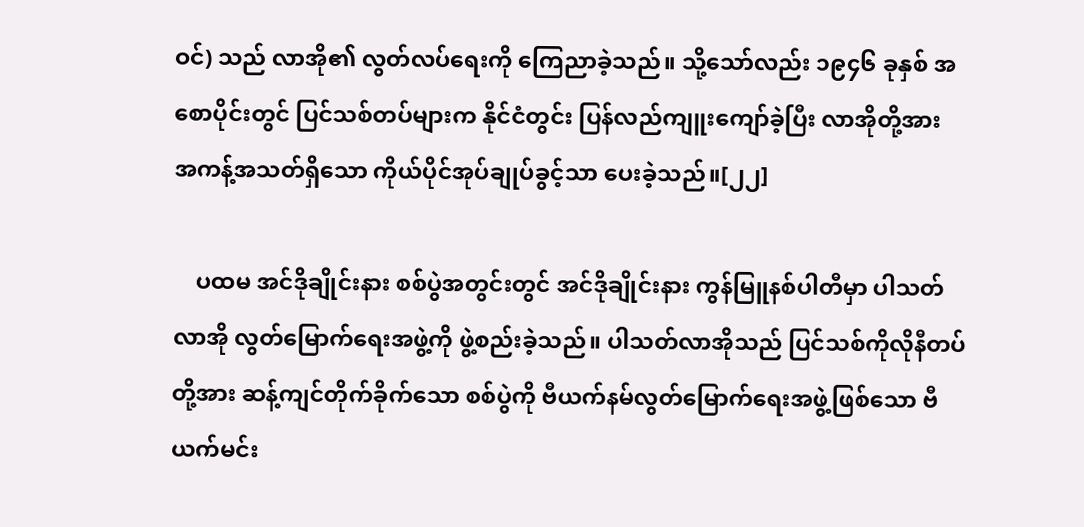ဝင်) သည် လာအို၏ လွတ်လပ်ရေးကို ကြေညာခဲ့သည်။ သို့သော်လည်း ၁၉၄၆ ခုနှစ် အစောပိုင်းတွင် ပြင်သစ်တပ်များက နိုင်ငံတွင်း ပြန်လည်ကျူးကျော်ခဲ့ပြီး လာအိုတို့အား အကန့်အသတ်ရှိသော ကိုယ်ပိုင်အုပ်ချုပ်ခွင့်သာ ပေးခဲ့သည်။[၂၂]

    ပထမ အင်ဒိုချိုင်းနား စစ်ပွဲအတွင်းတွင် အင်ဒိုချိုင်းနား ကွန်မြူနစ်ပါတီမှာ ပါသတ်လာအို လွတ်မြောက်ရေးအဖွဲ့ကို ဖွဲ့စည်းခဲ့သည်။ ပါသတ်လာအိုသည် ပြင်သစ်ကိုလိုနီတပ်တို့အား ဆန့်ကျင်တိုက်ခိုက်သော စစ်ပွဲကို ဗီယက်နမ်လွတ်မြောက်ရေးအဖွဲ့ဖြစ်သော ဗီယက်မင်း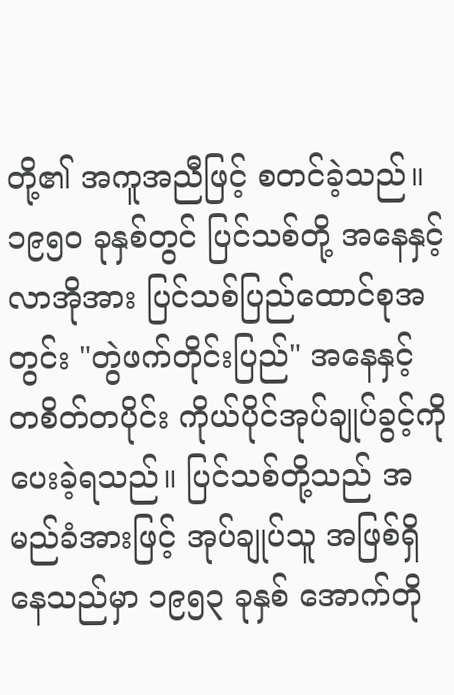တို့၏ အကူအညီဖြင့် စတင်ခဲ့သည်။ ၁၉၅၀ ခုနှစ်တွင် ပြင်သစ်တို့ အနေနှင့် လာအိုအား ပြင်သစ်ပြည်ထောင်စုအတွင်း "တွဲဖက်တိုင်းပြည်" အနေနှင့် တစိတ်တပိုင်း ကိုယ်ပိုင်အုပ်ချုပ်ခွင့်ကို ပေးခဲ့ရသည်။ ပြင်သစ်တို့သည် အမည်ခံအားဖြင့် အုပ်ချုပ်သူ အဖြစ်ရှိနေသည်မှာ ၁၉၅၃ ခုနှစ် အောက်တို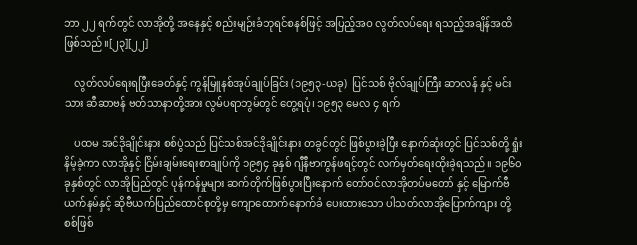ဘာ ၂၂ ရက်တွင် လာအိုတို့ အနေနှင့် စည်းမျဉ်းခံဘုရင်စနစ်ဖြင့် အပြည့်အဝ လွတ်လပ်ရေး ရသည့်အချိန်အထိ ဖြစ်သည်။[၂၃][၂၂]

    လွတ်လပ်ရေးရပြီးခေတ်နှင့် ကွန်မြူနစ်အုပ်ချုပ်ခြင်း (၁၉၅၃-ယခု)  ပြင်သစ် ဗိုလ်ချုပ်ကြီး ဆာလန် နှင့် မင်းသား ဆီဆာဗန် ဗတ်သာနာတို့အား လွမ်ပရာဘွမ်တွင် တွေ့ရပုံ၊ ၁၉၅၃ မေလ ၄ ရက်

    ပထမ အင်ဒိုချိုင်းနား စစ်ပွဲသည် ပြင်သစ်အင်ဒိုချိုင်းနား တခွင်တွင် ဖြစ်ပွားခဲ့ပြီး နောက်ဆုံးတွင် ပြင်သစ်တို့ ရှုံးနိမ့်ခဲ့ကာ လာအိုနှင့် ငြိမ်းချမ်းရေးစာချုပ်ကို ၁၉၅၄ ခုနှစ် ဂျီနီဗာကွန်ဖရင့်တွင် လက်မှတ်ရေးထိုးခဲ့ရသည်။ ၁၉၆၀ ခုနှစ်တွင် လာအိုပြည်တွင် ပုန်ကန်မှုများ ဆက်တိုက်ဖြစ်ပွားပြီးနောက် တော်ဝင်လာအိုတပ်မတော် နှင့် မြောက်ဗီယက်နမ်နှင့် ဆိုဗီယက်ပြည်ထောင်စုတို့မှ ကျောထောက်နောက်ခံ ပေးထားသော ပါသတ်လာအိုပြောက်ကျား တို့ စစ်ဖြစ်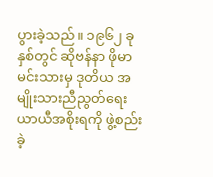ပွားခဲ့သည်။ ၁၉၆၂ ခုနှစ်တွင် ဆိုဗန်နာ ဖိုမာ မင်းသားမှ ဒုတိယ အမျိုးသားညီညွတ်ရေး ယာယီအစိုးရကို ဖွဲ့စည်းခဲ့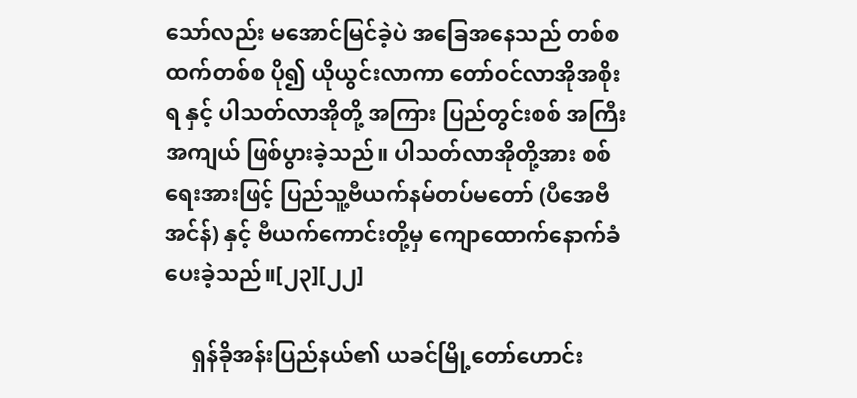သော်လည်း မအောင်မြင်ခဲ့ပဲ အခြေအနေသည် တစ်စထက်တစ်စ ပို၍ ယိုယွင်းလာကာ တော်ဝင်လာအိုအစိုးရ နှင့် ပါသတ်လာအိုတို့ အကြား ပြည်တွင်းစစ် အကြီးအကျယ် ဖြစ်ပွားခဲ့သည်။ ပါသတ်လာအိုတို့အား စစ်ရေးအားဖြင့် ပြည်သူ့ဗီယက်နမ်တပ်မတော် (ပီအေဗီအင်န်) နှင့် ဗီယက်ကောင်းတို့မှ ကျောထောက်နောက်ခံပေးခဲ့သည်။[၂၃][၂၂]

     ရှန်ခိုအန်းပြည်နယ်၏ ယခင်မြို့တော်ဟောင်း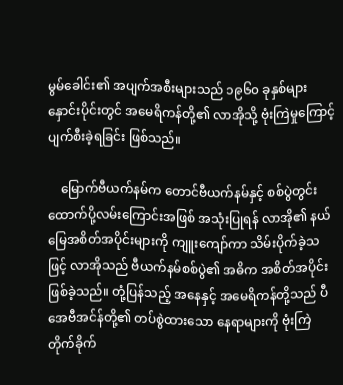မွမ်ခေါင်း၏ အပျက်အစီးများသည် ၁၉၆၀ ခုနှစ်များ နှောင်းပိုင်းတွင် အမေရိကန်တို့၏ လာအိုသို့ ဗုံးကြဲမှုကြောင့် ပျက်စီးခဲ့ရခြင်း ဖြစ်သည်။

    မြောက်ဗီယက်နမ်က တောင်ဗီယက်နမ်နှင့် စစ်ပွဲတွင်း ထောက်ပို့လမ်းကြောင်းအဖြစ် အသုံးပြုရန် လာအို၏ နယ်မြေအစိတ်အပိုင်းများကို ကျူးကျော်ကာ သိမ်းပိုက်ခဲ့သဖြင့် လာအိုသည် ဗီယက်နမ်စစ်ပွဲ၏ အဓိက အစိတ်အပိုင်း ဖြစ်ခဲ့သည်။ တုံ့ပြန်သည့် အနေနှင့် အမေရိကန်တို့သည် ပီအေဗီအင်န်တို့၏ တပ်စွဲထားသော နေရာများကို ဗုံးကြဲတိုက်ခိုက်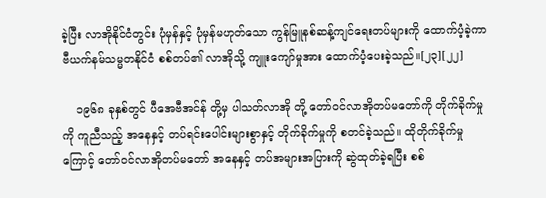ခဲ့ပြီး လာအိုနိုင်ငံတွင်း ပုံမှန်နှင့် ပုံမှန်မဟုတ်သော ကွန်မြူနစ်ဆန့်ကျင်ရေးတပ်များကို ထောက်ပံ့ခဲ့ကာ ဗီယက်နမ်သမ္မတနိုင်ငံ စစ်တပ်၏ လာအိုသို့ ကျူးကျော်မှုအား ထောက်ပံ့ပေးခဲ့သည်။[၂၃][၂၂]

    ၁၉၆၈ ခုနှစ်တွင် ပီအေဗီအင်န် တို့မှ ပါသတ်လာအို တို့ တော်ဝင်လာအိုတပ်မတော်ကို တိုက်ခိုက်မှုကို ကူညီသည့် အနေနှင့် တပ်ရင်းပေါင်းများစွာနှင့် တိုက်ခိုက်မှုကို စတင်ခဲ့သည်။ ထိုတိုက်ခိုက်မှုကြောင့် တော်ဝင်လာအိုတပ်မတော် အနေနှင့် တပ်အများအပြားကို ဆွဲထုတ်ခဲ့ရပြီး စစ်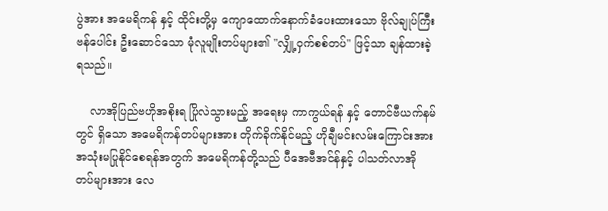ပွဲအား အမေရိကန် နှင့် ထိုင်းတို့မှ ကျောထောက်နောက်ခံပေးထားသော ဗိုလ်ချုပ်ကြီး ဗန်ပေါင်း ဦးဆောင်သော မုံလူမျိုးတပ်များ၏ "လျှို့ဝှက်စစ်တပ်" ဖြင့်သာ ချန်ထားခဲ့ရသည်။

    လာအိုပြည်ဗဟိုအစိုးရ ပြိုလဲသွားမည့် အရေးမှ ကာကွယ်ရန် နှင့် တောင်ဗီယက်နမ်တွင် ရှိသော အမေရိကန်တပ်များအား တိုက်ခိုက်နိုင်မည့် ဟိုချီမင်းလမ်းကြောင်းအား အသုံးမပြုနိုင်စေရန်အတွက် အမေရိကန်တို့သည် ပီအေဗီအင်န်နှင့် ပါသတ်လာအို တပ်များအား လေ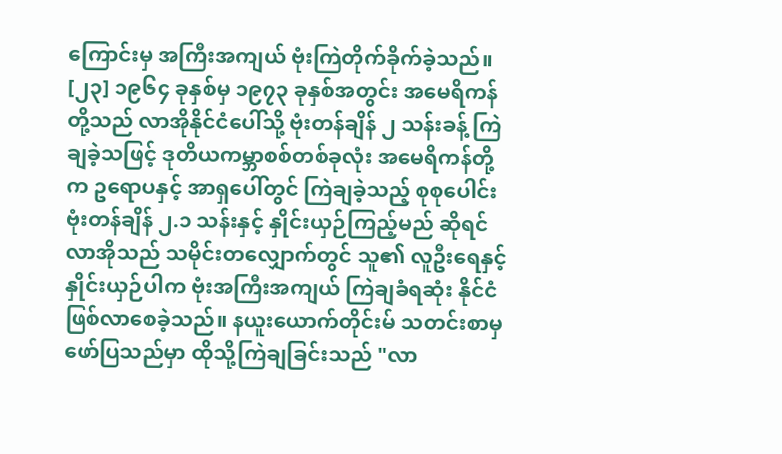ကြောင်းမှ အကြီးအကျယ် ဗုံးကြဲတိုက်ခိုက်ခဲ့သည်။ [၂၃] ၁၉၆၄ ခုနှစ်မှ ၁၉၇၃ ခုနှစ်အတွင်း အမေရိကန်တို့သည် လာအိုနိုင်ငံပေါ်သို့ ဗုံးတန်ချိန် ၂ သန်းခန့် ကြဲချခဲ့သဖြင့် ဒုတိယကမ္ဘာစစ်တစ်ခုလုံး အမေရိကန်တို့က ဥရောပနှင့် အာရှပေါ်တွင် ကြဲချခဲ့သည့် စုစုပေါင်း ဗုံးတန်ချိန် ၂.၁ သန်းနှင့် နှိုင်းယှဉ်ကြည့်မည် ဆိုရင် လာအိုသည် သမိုင်းတလျှောက်တွင် သူ၏ လူဦးရေနှင့် နှိုင်းယှဉ်ပါက ဗုံးအကြီးအကျယ် ကြဲချခံရဆုံး နိုင်ငံ ဖြစ်လာစေခဲ့သည်။ နယူးယောက်တိုင်းမ် သတင်းစာမှ ဖော်ပြသည်မှာ ထိုသို့ကြဲချခြင်းသည် "လာ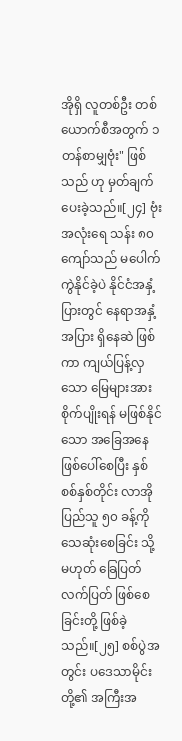အိုရှိ လူတစ်ဦး တစ်ယောက်စီအတွက် ၁ တန်စာမျှဗုံး" ဖြစ်သည် ဟု မှတ်ချက်ပေးခဲ့သည်။[၂၄] ဗုံးအလုံးရေ သန်း ၈၀ ကျော်သည် မပေါက်ကွဲနိုင်ခဲ့ပဲ နိုင်ငံအနှံ့ပြားတွင် နေရာအနှံ့အပြား ရှိနေဆဲ ဖြစ်ကာ ကျယ်ပြန့်လှသော မြေများအား စိုက်ပျိုးရန် မဖြစ်နိုင်သော အခြေအနေ ဖြစ်ပေါ်စေပြီး နှစ်စစ်နှစ်တိုင်း လာအိုပြည်သူ ၅၀ ခန့်ကို သေဆုံးစေခြင်း သို့မဟုတ် ခြေပြတ်လက်ပြတ် ဖြစ်စေခြင်းတို့ ဖြစ်ခဲ့သည်။[၂၅] စစ်ပွဲအတွင်း ပဒေသာမိုင်းတို့၏ အကြီးအ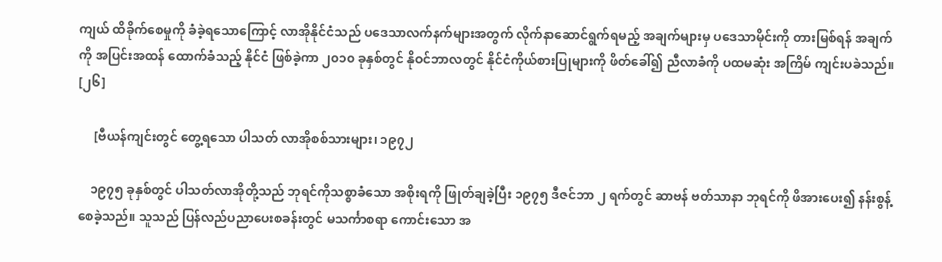ကျယ် ထိခိုက်စေမှုကို ခံခဲ့ရသောကြောင့် လာအိုနိုင်ငံသည် ပဒေသာလက်နက်များအတွက် လိုက်နာဆောင်ရွက်ရမည့် အချက်များမှ ပဒေသာမိုင်းကို တားမြစ်ရန် အချက်ကို အပြင်းအထန် ထောက်ခံသည့် နိုင်ငံ ဖြစ်ခဲ့ကာ ၂၀၁၀ ခုနှစ်တွင် နိုဝင်ဘာလတွင် နိုင်ငံကိုယ်စားပြုများကို ဖိတ်ခေါ်၍ ညီလာခံကို ပထမဆုံး အကြိမ် ကျင်းပခဲသည်။ [၂၆]

     [ဗီယန်ကျင်းတွင် တွေ့ရသော ပါသတ် လာအိုစစ်သားများ၊ ၁၉၇၂

    ၁၉၇၅ ခုနှစ်တွင် ပါသတ်လာအိုတို့သည် ဘုရင်ကိုသစ္စာခံသော အစိုးရကို ဖြုတ်ချခဲ့ပြီး ၁၉၇၅ ဒီဇင်ဘာ ၂ ရက်တွင် ဆာဗန် ဗတ်သာနာ ဘုရင်ကို ဖိအားပေး၍ နန်းစွန့်စေခဲ့သည်။ သူသည် ပြန်လည်ပညာပေးစခန်းတွင် မသင်္ကာစရာ ကောင်းသော အ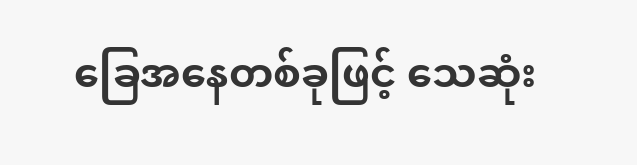ခြေအနေတစ်ခုဖြင့် သေဆုံး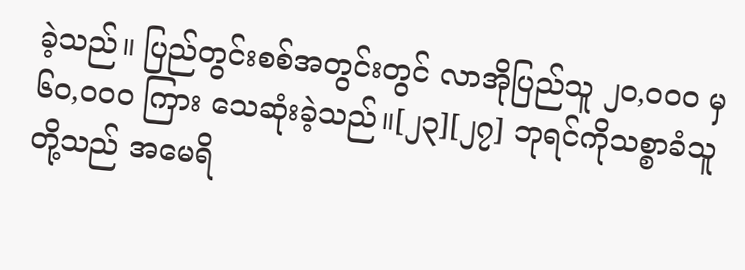ခဲ့သည်။ ပြည်တွင်းစစ်အတွင်းတွင် လာအိုပြည်သူ ၂၀,၀၀၀ မှ ၆၀,၀၀၀ ကြား သေဆုံးခဲ့သည်။[၂၃][၂၇] ဘုရင်ကိုသစ္စာခံသူတို့သည် အမေရိ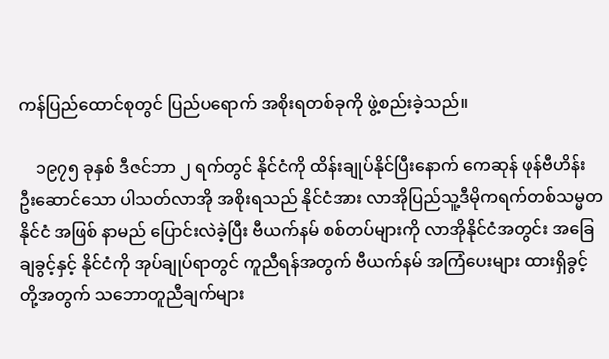ကန်ပြည်ထောင်စုတွင် ပြည်ပရောက် အစိုးရတစ်ခုကို ဖွဲ့စည်းခဲ့သည်။

    ၁၉၇၅ ခုနှစ် ဒီဇင်ဘာ ၂ ရက်တွင် နိုင်ငံကို ထိန်းချုပ်နိုင်ပြီးနောက် ကေဆုန် ဖုန်ဗီဟိန်း ဦးဆောင်သော ပါသတ်လာအို အစိုးရသည် နိုင်ငံအား လာအိုပြည်သူ့ဒီမိုကရက်တစ်သမ္မတနိုင်ငံ အဖြစ် နာမည် ပြောင်းလဲခဲ့ပြီး ဗီယက်နမ် စစ်တပ်များကို လာအိုနိုင်ငံအတွင်း အခြေချခွင့်နှင့် နိုင်ငံကို အုပ်ချုပ်ရာတွင် ကူညီရန်အတွက် ဗီယက်နမ် အကြံပေးများ ထားရှိခွင့်တို့အတွက် သဘောတူညီချက်များ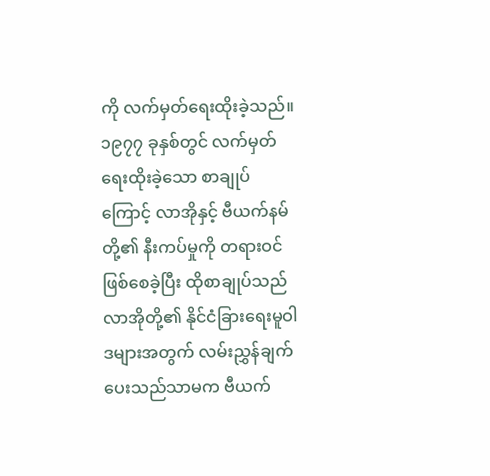ကို လက်မှတ်ရေးထိုးခဲ့သည်။ ၁၉၇၇ ခုနှစ်တွင် လက်မှတ်ရေးထိုးခဲ့သော စာချုပ်ကြောင့် လာအိုနှင့် ဗီယက်နမ်တို့၏ နီးကပ်မှုကို တရားဝင် ဖြစ်စေခဲ့ပြီး ထိုစာချုပ်သည် လာအိုတို့၏ နိုင်ငံခြားရေးမူဝါဒများအတွက် လမ်းညွှန်ချက်ပေးသည်သာမက ဗီယက်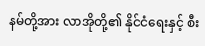နမ်တို့အား လာအိုတို့၏ နိုင်ငံရေးနှင့် စီး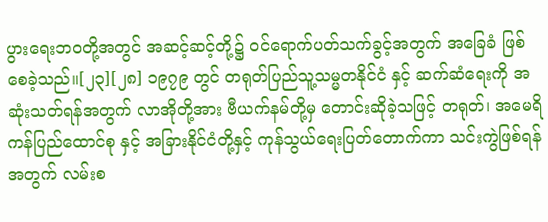ပွားရေးဘဝတို့အတွင် အဆင့်ဆင့်တို့၌ ဝင်ရောက်ပတ်သက်ခွင့်အတွက် အခြေခံ ဖြစ်စေခဲ့သည်။[၂၃][၂၈] ၁၉၇၉ တွင် တရုတ်ပြည်သူ့သမ္မတနိုင်ငံ နှင့် ဆက်ဆံရေးကို အဆုံးသတ်ရန်အတွက် လာအိုတို့အား ဗီယက်နမ်တို့မှ တောင်းဆိုခဲ့သဖြင့် တရုတ်၊ အမေရိကန်ပြည်ထောင်စု နှင့် အခြားနိုင်ငံတို့နှင့် ကုန်သွယ်ရေးပြတ်တောက်ကာ သင်းကွဲဖြစ်ရန်အတွက် လမ်းစ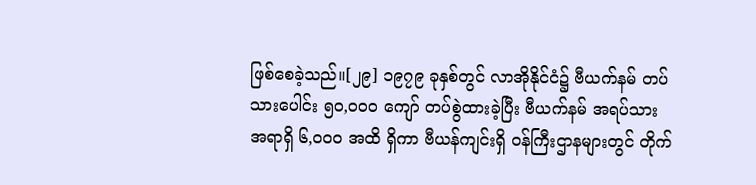ဖြစ်စေခဲ့သည်။[၂၉] ၁၉၇၉ ခုနှစ်တွင် လာအိုနိုင်ငံ၌ ဗီယက်နမ် တပ်သားပေါင်း ၅၀,၀၀၀ ကျော် တပ်စွဲထားခဲ့ပြီး ဗီယက်နမ် အရပ်သား အရာရှိ ၆,၀၀၀ အထိ ရှိကာ ဗီယန်ကျင်းရှိ ဝန်ကြီးဌာနများတွင် တိုက်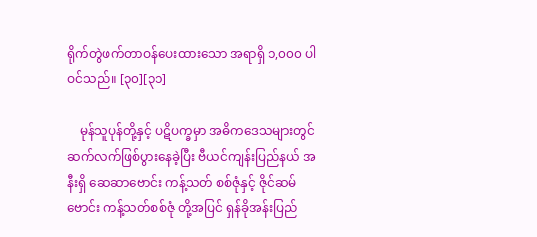ရိုက်တွဲဖက်တာဝန်ပေးထားသော အရာရှိ ၁,၀၀၀ ပါဝင်သည်။ [၃၀][၃၁]

    မုန်သူပုန်တို့နှင့် ပဋိပက္ခမှာ အဓိကဒေသများတွင် ဆက်လက်ဖြစ်ပွားနေခဲ့ပြီး ဗီယင်ကျန်းပြည်နယ် အနီးရှိ ဆေဆာဗောင်း ကန့်သတ် စစ်ဇုံနှင့် ဇိုင်ဆမ်ဗောင်း ကန့်သတ်စစ်ဇုံ တို့အပြင် ရှန်ခိုအန်းပြည်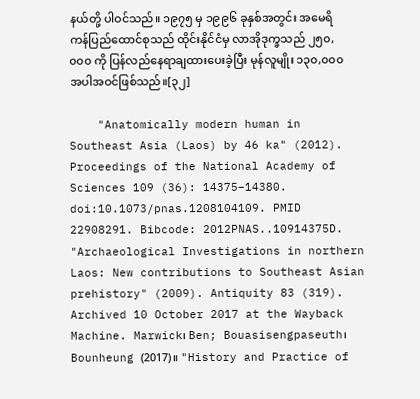နယ်တို့ ပါဝင်သည်။ ၁၉၇၅ မှ ၁၉၉၆ ခုနှစ်အတွင်း အမေရိကန်ပြည်ထောင်စုသည် ထိုင်းနိုင်ငံမှ လာအိုဒုက္ခသည် ၂၅၀,၀၀၀ ကို ပြန်လည်နေရာချထားပေးခဲ့ပြီး မုန်လူမျိုး ၁၃၀,၀၀၀ အပါအဝင်ဖြစ်သည်။[၃၂]

    "Anatomically modern human in Southeast Asia (Laos) by 46 ka" (2012). Proceedings of the National Academy of Sciences 109 (36): 14375–14380. doi:10.1073/pnas.1208104109. PMID 22908291. Bibcode: 2012PNAS..10914375D.  "Archaeological Investigations in northern Laos: New contributions to Southeast Asian prehistory" (2009). Antiquity 83 (319).  Archived 10 October 2017 at the Wayback Machine. Marwick၊ Ben; Bouasisengpaseuth၊ Bounheung (2017)။ "History and Practice of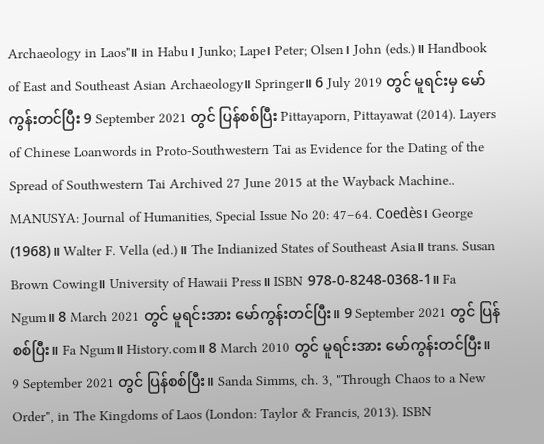Archaeology in Laos"။ in Habu၊ Junko; Lape၊ Peter; Olsen၊ John (eds.)။ Handbook of East and Southeast Asian Archaeology။ Springer။ 6 July 2019 တွင် မူရင်းမှ မော်ကွန်းတင်ပြီး 9 September 2021 တွင် ပြန်စစ်ပြီး Pittayaporn, Pittayawat (2014). Layers of Chinese Loanwords in Proto-Southwestern Tai as Evidence for the Dating of the Spread of Southwestern Tai Archived 27 June 2015 at the Wayback Machine.. MANUSYA: Journal of Humanities, Special Issue No 20: 47–64. Coedès၊ George (1968)။ Walter F. Vella (ed.)။ The Indianized States of Southeast Asia။ trans. Susan Brown Cowing။ University of Hawaii Press။ ISBN 978-0-8248-0368-1။ Fa Ngum။ 8 March 2021 တွင် မူရင်းအား မော်ကွန်းတင်ပြီး။ 9 September 2021 တွင် ပြန်စစ်ပြီး။ Fa Ngum။ History.com။ 8 March 2010 တွင် မူရင်းအား မော်ကွန်းတင်ပြီး။ 9 September 2021 တွင် ပြန်စစ်ပြီး။ Sanda Simms, ch. 3, "Through Chaos to a New Order", in The Kingdoms of Laos (London: Taylor & Francis, 2013). ISBN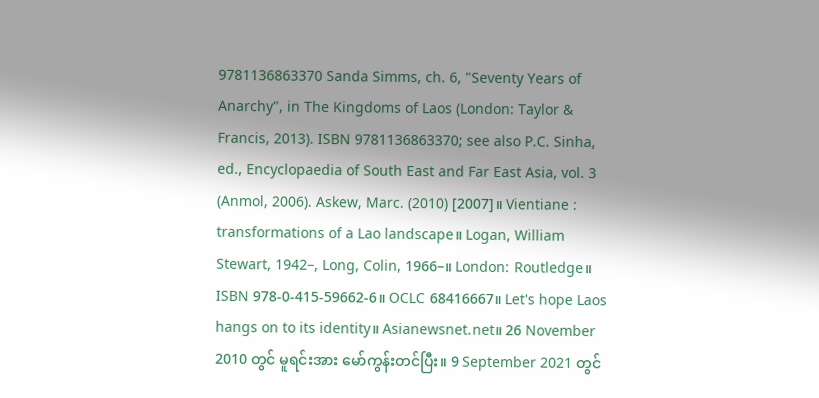9781136863370 Sanda Simms, ch. 6, "Seventy Years of Anarchy", in The Kingdoms of Laos (London: Taylor & Francis, 2013). ISBN 9781136863370; see also P.C. Sinha, ed., Encyclopaedia of South East and Far East Asia, vol. 3 (Anmol, 2006). Askew, Marc. (2010) [2007]။ Vientiane : transformations of a Lao landscape။ Logan, William Stewart, 1942–, Long, Colin, 1966–။ London: Routledge။ ISBN 978-0-415-59662-6။ OCLC 68416667။ Let's hope Laos hangs on to its identity။ Asianewsnet.net။ 26 November 2010 တွင် မူရင်းအား မော်ကွန်းတင်ပြီး။ 9 September 2021 တွင်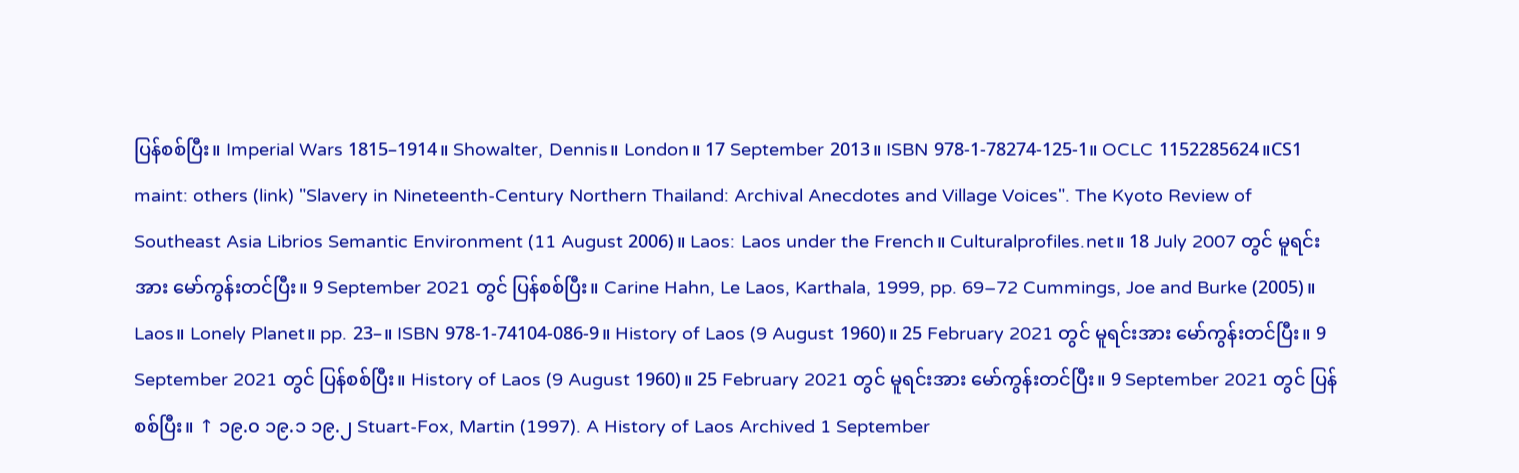ပြန်စစ်ပြီး။ Imperial Wars 1815–1914။ Showalter, Dennis။ London။ 17 September 2013။ ISBN 978-1-78274-125-1။ OCLC 1152285624။CS1 maint: others (link) "Slavery in Nineteenth-Century Northern Thailand: Archival Anecdotes and Village Voices". The Kyoto Review of Southeast Asia Librios Semantic Environment (11 August 2006)။ Laos: Laos under the French။ Culturalprofiles.net။ 18 July 2007 တွင် မူရင်းအား မော်ကွန်းတင်ပြီး။ 9 September 2021 တွင် ပြန်စစ်ပြီး။ Carine Hahn, Le Laos, Karthala, 1999, pp. 69–72 Cummings, Joe and Burke (2005)။ Laos။ Lonely Planet။ pp. 23–။ ISBN 978-1-74104-086-9။ History of Laos (9 August 1960)။ 25 February 2021 တွင် မူရင်းအား မော်ကွန်းတင်ပြီး။ 9 September 2021 တွင် ပြန်စစ်ပြီး။ History of Laos (9 August 1960)။ 25 February 2021 တွင် မူရင်းအား မော်ကွန်းတင်ပြီး။ 9 September 2021 တွင် ပြန်စစ်ပြီး။ ↑ ၁၉.၀ ၁၉.၁ ၁၉.၂ Stuart-Fox, Martin (1997). A History of Laos Archived 1 September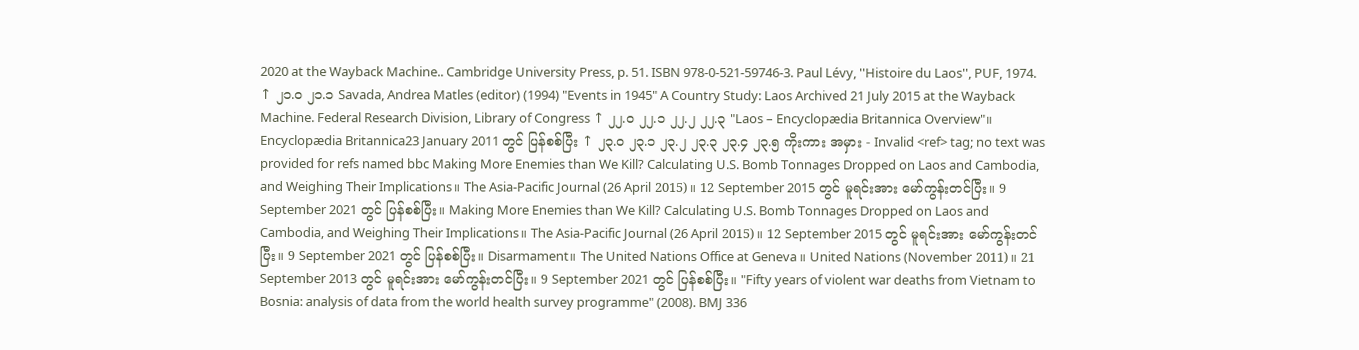2020 at the Wayback Machine.. Cambridge University Press, p. 51. ISBN 978-0-521-59746-3. Paul Lévy, ''Histoire du Laos'', PUF, 1974. ↑ ၂၁.၀ ၂၁.၁ Savada, Andrea Matles (editor) (1994) "Events in 1945" A Country Study: Laos Archived 21 July 2015 at the Wayback Machine. Federal Research Division, Library of Congress ↑ ၂၂.၀ ၂၂.၁ ၂၂.၂ ၂၂.၃ "Laos – Encyclopædia Britannica Overview"။ Encyclopædia Britannica23 January 2011 တွင် ပြန်စစ်ပြီး ↑ ၂၃.၀ ၂၃.၁ ၂၃.၂ ၂၃.၃ ၂၃.၄ ၂၃.၅ ကိုးကား အမှား - Invalid <ref> tag; no text was provided for refs named bbc Making More Enemies than We Kill? Calculating U.S. Bomb Tonnages Dropped on Laos and Cambodia, and Weighing Their Implications။ The Asia-Pacific Journal (26 April 2015)။ 12 September 2015 တွင် မူရင်းအား မော်ကွန်းတင်ပြီး။ 9 September 2021 တွင် ပြန်စစ်ပြီး။ Making More Enemies than We Kill? Calculating U.S. Bomb Tonnages Dropped on Laos and Cambodia, and Weighing Their Implications။ The Asia-Pacific Journal (26 April 2015)။ 12 September 2015 တွင် မူရင်းအား မော်ကွန်းတင်ပြီး။ 9 September 2021 တွင် ပြန်စစ်ပြီး။ Disarmament။ The United Nations Office at Geneva။ United Nations (November 2011)။ 21 September 2013 တွင် မူရင်းအား မော်ကွန်းတင်ပြီး။ 9 September 2021 တွင် ပြန်စစ်ပြီး။ "Fifty years of violent war deaths from Vietnam to Bosnia: analysis of data from the world health survey programme" (2008). BMJ 336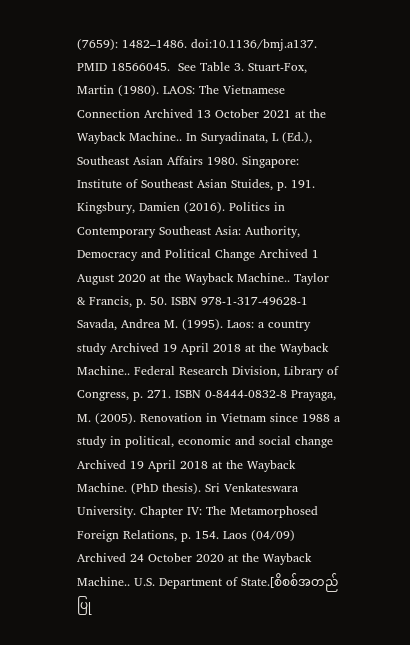(7659): 1482–1486. doi:10.1136/bmj.a137. PMID 18566045.  See Table 3. Stuart-Fox, Martin (1980). LAOS: The Vietnamese Connection Archived 13 October 2021 at the Wayback Machine.. In Suryadinata, L (Ed.), Southeast Asian Affairs 1980. Singapore: Institute of Southeast Asian Stuides, p. 191. Kingsbury, Damien (2016). Politics in Contemporary Southeast Asia: Authority, Democracy and Political Change Archived 1 August 2020 at the Wayback Machine.. Taylor & Francis, p. 50. ISBN 978-1-317-49628-1 Savada, Andrea M. (1995). Laos: a country study Archived 19 April 2018 at the Wayback Machine.. Federal Research Division, Library of Congress, p. 271. ISBN 0-8444-0832-8 Prayaga, M. (2005). Renovation in Vietnam since 1988 a study in political, economic and social change Archived 19 April 2018 at the Wayback Machine. (PhD thesis). Sri Venkateswara University. Chapter IV: The Metamorphosed Foreign Relations, p. 154. Laos (04/09) Archived 24 October 2020 at the Wayback Machine.. U.S. Department of State.[စိစစ်အတည်ပြု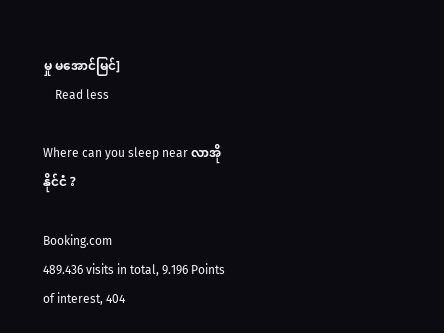မှု မအောင်မြင်]
    Read less

Where can you sleep near လာအိုနိုင်ငံ ?

Booking.com
489.436 visits in total, 9.196 Points of interest, 404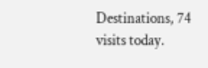Destinations, 74 visits today.